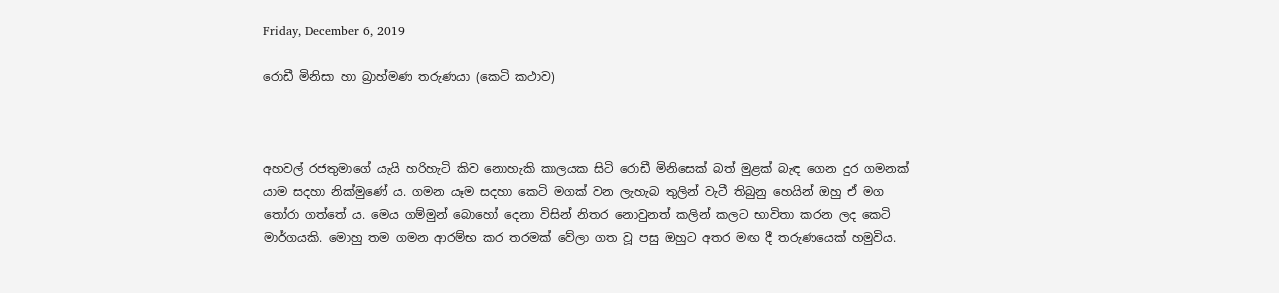Friday, December 6, 2019

රොඩී මිනිසා හා බ්‍රාහ්මණ තරුණයා (කෙටි කථාව)



අහවල් රජතුමාගේ යැයි හරිහැටි කිව නොහැකි කාලයක සිටි රොඩී මිනිසෙක් බත් මුළක් බැඳ ගෙන දුර ගමනක් යාම සදහා නික්මුණේ ය. ගමන යෑම සදහා කෙටි මගක් වන ලැහැබ තුලින් වැටී තිබුනු හෙයින් ඔහු ඒ මග තෝරා ගත්තේ ය. මෙය ගම්මුන් බොහෝ දෙනා විසින් නිතර නොවුනත් කලින් කලට භාවිතා කරන ලද කෙටි මාර්ගයකි. මොහු තම ගමන ආරම්භ කර තරමක් වේලා ගත වූ පසු ඔහුට අතර මඟ දී තරුණයෙක් හමුවිය.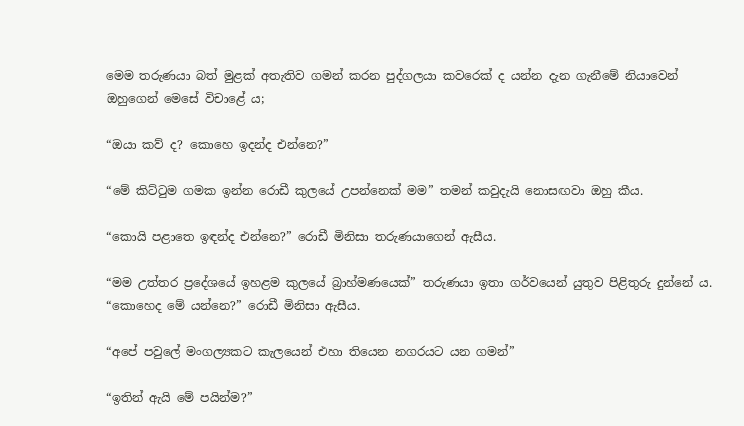මෙම තරුණයා බත් මුළක් අතැතිව ගමන් කරන පුද්ගලයා කවරෙක් ද යන්න දැන ගැනීමේ නියාවෙන් ඔහුගෙන් මෙසේ විචාළේ ය;

“ඔයා කව් ද? කොහෙ ඉදන්ද එන්නෙ?”

“මේ කිට්ටුම ගමක ඉන්න රොඩී කුලයේ උපන්නෙක් මම” තමන් කවුදැයි නොසඟවා ඔහු කීය.

“කොයි පළාතෙ ඉඳන්ද එන්නෙ?” රොඩී මිනිසා තරුණයාගෙන් ඇසීය.

“මම උත්තර ප්‍රදේශයේ ඉහළම කුලයේ බ්‍රාහ්මණයෙක්” තරුණයා ඉතා ගර්වයෙන් යුතුව පිළිතුරු දුන්නේ ය.
“කොහෙද මේ යන්නෙ?” රොඩී මිනිසා ඇසීය.

“අපේ පවුලේ මංගල්‍යකට කැලයෙන් එහා තියෙන නගරයට යන ගමන්”

“ඉතින් ඇයි මේ පයින්ම?”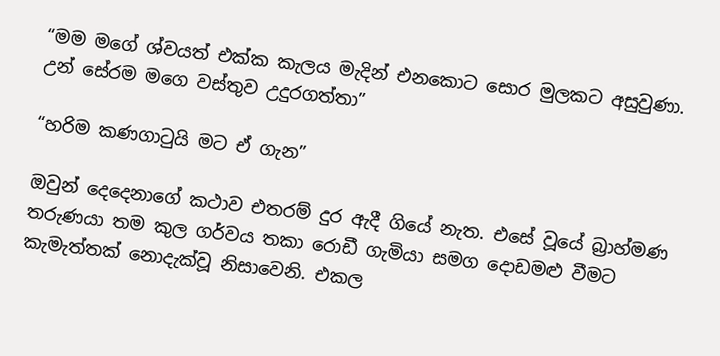“මම මගේ ශ්වයත් එක්ක කැලය මැදින් එනකොට සොර මුලකට අසුවුණා. උන් සේරම මගෙ වස්තුව උදුරගත්තා”

“හරිම කණගාටුයි මට ඒ ගැන”

ඔවුන් දෙදෙනාගේ කථාව එතරම් දුර ඇදී ගියේ නැත. එසේ වූයේ බ්‍රාහ්මණ තරුණයා තම කුල ගර්වය තකා රොඩී ගැමියා සමග දොඩමළු වීමට කැමැත්තක් නොදැක්වූ නිසාවෙනි. එකල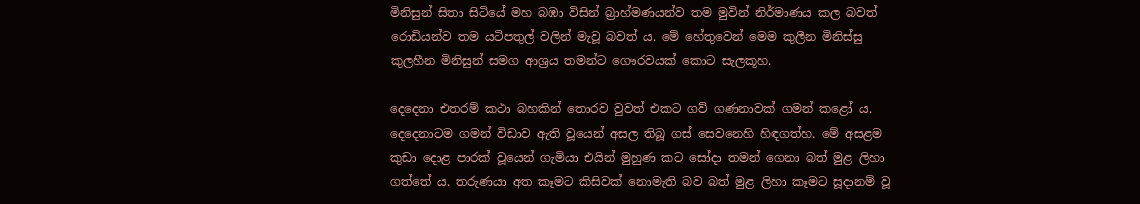මිනිසුන් සිතා සිටියේ මහ බඹා විසින් බ්‍රාහ්මණයන්ව තම මුවින් නිර්මාණය කල බවත් රොඩියන්ව තම යටිපතුල් වලින් මැවූ බවත් ය. මේ හේතුවෙන් මෙම කුලීන මිනිස්සු කුලහීන මිනිසුන් සමග ආශ්‍රය තමන්ට ගෞරවයක් කොට සැලකූහ.

දෙදෙනා එතරම් කථා බහකින් තොරව වුවත් එකට ගව් ගණනාවක් ගමන් කළෝ ය. දෙදෙනාටම ගමන් විඩාව ඇති වූයෙන් අසල තිබූ ගස් සෙවනෙහි හිඳගත්හ. මේ අසළම කුඩා දොළ පාරක් වූයෙන් ගැමියා එයින් මුහුණ කට සෝදා තමන් ගෙනා බත් මුළ ලිහා ගත්තේ ය. තරුණයා අත කෑමට කිසිවක් නොමැති බව බත් මුළ ලිහා කෑමට සූදානම් වූ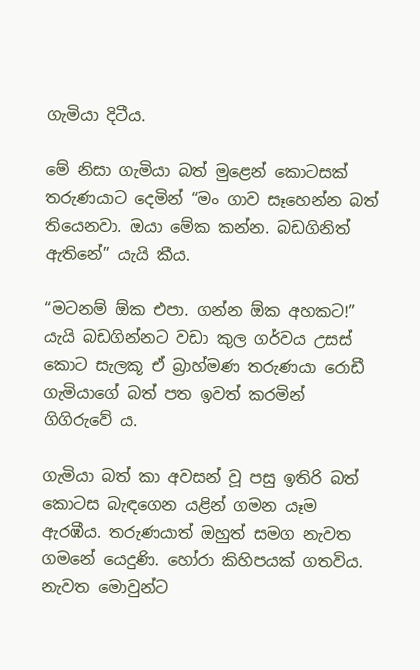ගැමියා දිටීය.

මේ නිසා ගැමියා බත් මුළෙන් කොටසක් තරුණයාට දෙමින් “මං ගාව සෑහෙන්න බත් තියෙනවා. ඔයා මේක කන්න. බඩගිනිත් ඇතිනේ” යැයි කීය.

“මටනම් ඕක එපා. ගන්න ඕක අහකට!” යැයි බඩගින්නට වඩා කුල ගර්වය උසස් කොට සැලකූ ඒ බ්‍රාහ්මණ තරුණයා රොඩී ගැමියාගේ බත් පත ඉවත් කරමින් ගිගිරුවේ ය.

ගැමියා බත් කා අවසන් වූ පසු ඉතිරි බත් කොටස බැඳගෙන යළින් ගමන යෑම ඇරඹීය. තරුණයාත් ඔහුත් සමග නැවත ගමනේ යෙදුණි. හෝරා කිහිපයක් ගතවිය. නැවත මොවුන්ට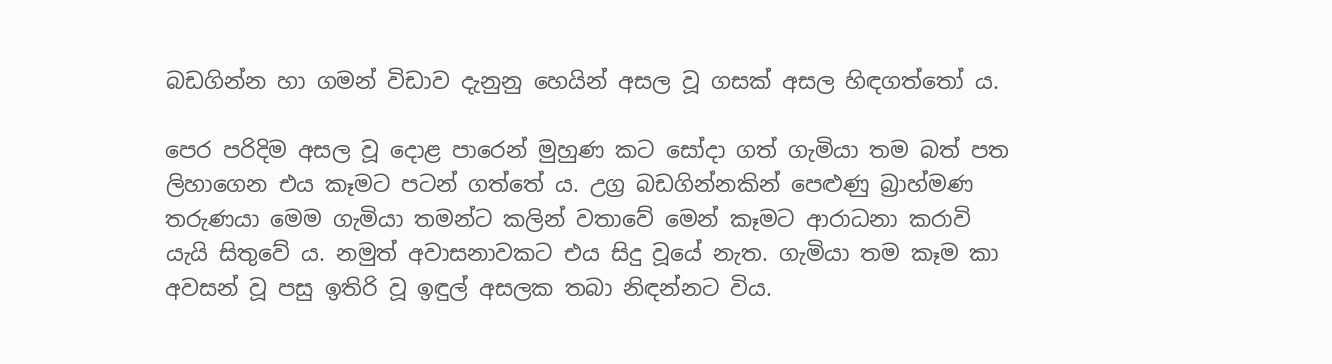බඩගින්න හා ගමන් විඩාව දැනුනු හෙයින් අසල වූ ගසක් අසල හිඳගත්තෝ ය.

පෙර පරිදිම අසල වූ දොළ පාරෙන් මුහුණ කට සෝදා ගත් ගැමියා තම බත් පත ලිහාගෙන එය කෑමට පටන් ගත්තේ ය. උග්‍ර බඩගින්නකින් පෙළුණු බ්‍රාහ්මණ තරුණයා මෙම ගැමියා තමන්ට කලින් වතාවේ මෙන් කෑමට ආරාධනා කරාවි යැයි සිතුවේ ය. නමුත් අවාසනාවකට එය සිදු වූයේ නැත. ගැමියා තම කෑම කා අවසන් වූ පසු ඉතිරි වූ ඉඳුල් අසලක තබා නිඳන්නට විය.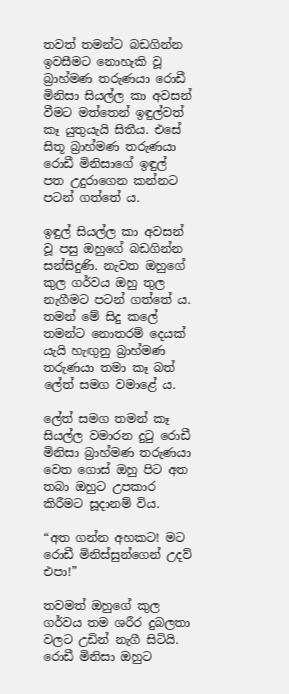තවත් තමන්ට බඩගින්න ඉවසීමට නොහැකි වූ බ්‍රාහ්මණ තරුණයා රොඩී මිනිසා සියල්ල කා අවසන් වීමට මත්තෙන් ඉඳුල්වත් කෑ යුතුයැයි සිතීය. එසේ සිතූ බ්‍රාහ්මණ තරුණයා රොඩී මිනිසාගේ ඉඳුල් පත උදුරාගෙන කන්නට පටන් ගත්තේ ය.

ඉඳුල් සියල්ල කා අවසන් වූ පසු ඔහුගේ බඩගින්න සන්සිදුණි. නැවත ඔහුගේ කුල ගර්වය ඔහු තුල නැගීමට පටන් ගත්තේ ය. තමන් මේ සිදු කලේ තමන්ට නොතරම් දෙයක් යැයි හැඟුනු බ්‍රාහ්මණ තරුණයා තමා කෑ බත් ලේත් සමග වමාළේ ය.

ලේත් සමග තමන් කෑ සියල්ල වමාරන දුටු රොඩී මිනිසා බ්‍රාහ්මණ තරුණයා වෙත ගොස් ඔහු පිට අත තබා ඔහුට උපකාර කිරීමට සූදානම් විය.

“අත ගන්න අහකට! මට රොඩී මිනිස්සුන්ගෙන් උදව් එපා!”

තවමත් ඔහුගේ කුල ගර්වය තම ශරීර දුබලතා වලට උඩින් නැගී සිටියි. රොඩී මිනිසා ඔහුට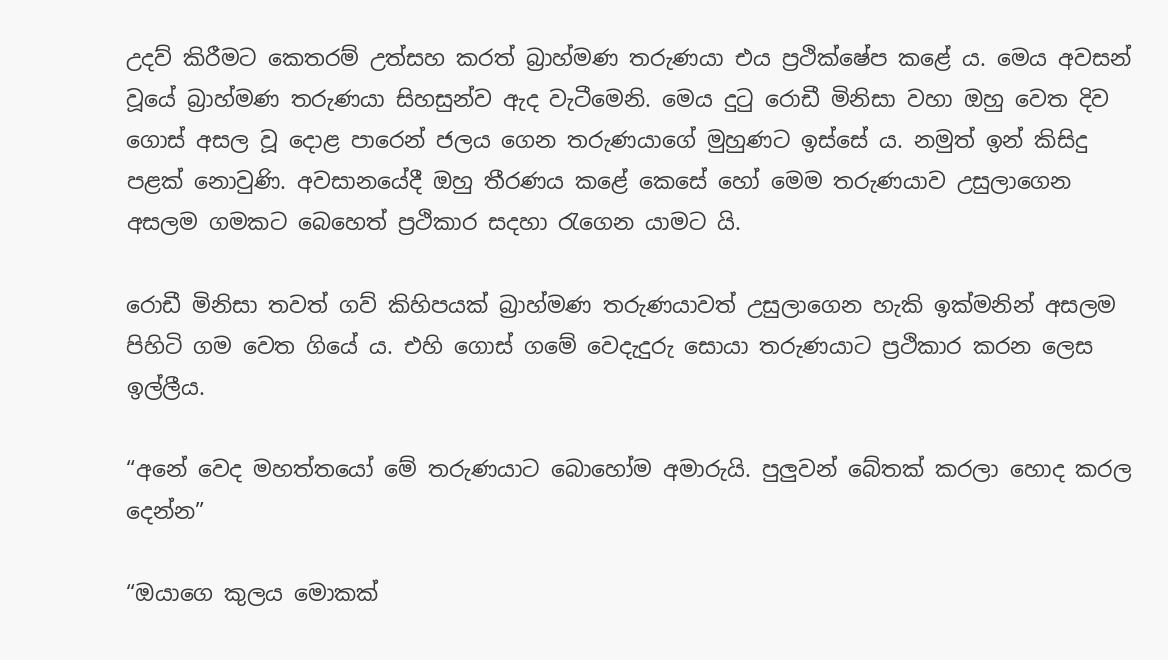උදව් කිරීමට කෙතරම් උත්සහ කරත් බ්‍රාහ්මණ තරුණයා එය ප්‍රථික්ෂේප කළේ ය. මෙය අවසන් වූයේ බ්‍රාහ්මණ තරුණයා සිහසුන්ව ඇද වැටීමෙනි. මෙය දුටු රොඩී මිනිසා වහා ඔහු වෙත දිව ගොස් අසල වූ දොළ පාරෙන් ජලය ගෙන තරුණයාගේ මුහුණට ඉස්සේ ය. නමුත් ඉන් කිසිදු පළක් නොවුණි. අවසානයේදී ඔහු තීරණය කළේ කෙසේ හෝ මෙම තරුණයාව උසුලාගෙන අසලම ගමකට බෙහෙත් ප්‍රථිකාර සදහා රැගෙන යාමට යි.

රොඩී මිනිසා තවත් ගව් කිහිපයක් බ්‍රාහ්මණ තරුණයාවත් උසුලාගෙන හැකි ඉක්මනින් අසලම පිහිටි ගම වෙත ගියේ ය. එහි ගොස් ගමේ වෙදැදුරු සොයා තරුණයාට ප්‍රථිකාර කරන ලෙස ඉල්ලීය.

“අනේ වෙද මහත්තයෝ මේ තරුණයාට බොහෝම අමාරුයි. පුලුවන් බේතක් කරලා හොද කරල දෙන්න”

“ඔයාගෙ කුලය මොකක්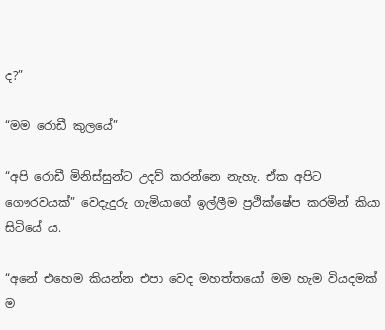ද?”

“මම රොඩී කුලයේ”

“අපි රොඩී මිනිස්සුන්ට උදව් කරන්නෙ නැහැ. ඒක අපිට ගෞරවයක්” වෙදැදුරු ගැමියාගේ ඉල්ලීම ප්‍රථික්ෂේප කරමින් කියා සිටියේ ය.

“අනේ එහෙම කියන්න එපා වෙද මහත්තයෝ මම හැම වියදමක් ම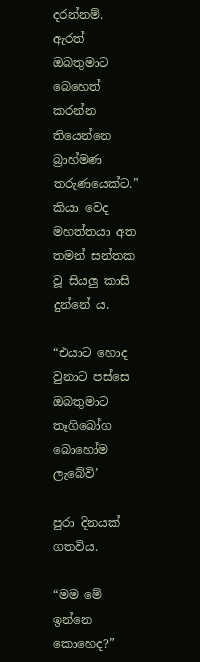දරන්නම්. ඇරත් ඔබතුමාට බෙහෙත් කරන්න තියෙන්නෙ බ්‍රාහ්මණ තරුණයෙක්ට.” කියා වෙද මහත්තයා අත තමන් සන්තක වූ සියලු කාසි දුන්නේ ය.

“එයාට හොද වුනාට පස්සෙ ඔබතුමාට තෑගිබෝග බොහෝම ලැබේවි’

පුරා දිනයක් ගතවිය.

“මම මේ ඉන්නෙ කොහෙද?”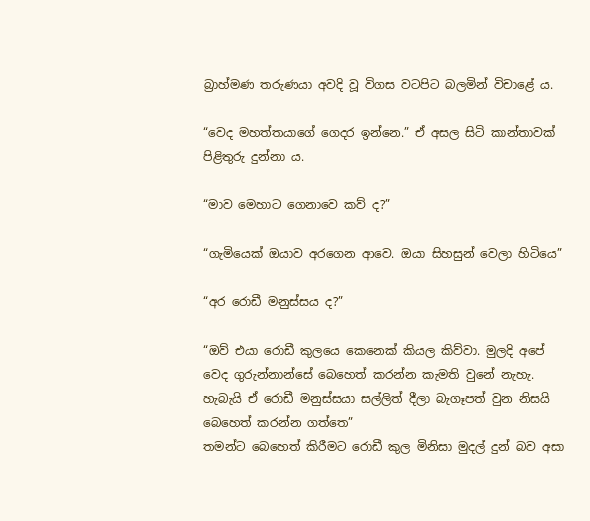බ්‍රාහ්මණ තරුණයා අවදි වූ විගස වටපිට බලමින් විචාළේ ය.

“වෙද මහත්තයාගේ ගෙදර ඉන්නෙ.” ඒ අසල සිටි කාන්තාවක් පිළිතුරු දුන්නා ය.

“මාව මෙහාට ගෙනාවෙ කව් ද?”

“ගැමියෙක් ඔයාව අරගෙන ආවෙ. ඔයා සිහසුන් වෙලා හිටියෙ”

“අර රොඩී මනුස්සය ද?”

“ඔව් එයා රොඩී කුලයෙ කෙනෙක් කියල කිව්වා. මුලදි අපේ වෙද ගුරුන්නාන්සේ බෙහෙත් කරන්න කැමති වුනේ නැහැ. හැබැයි ඒ රොඩී මනුස්සයා සල්ලිත් දීලා බැගෑපත් වුන නිසයි බෙහෙත් කරන්න ගත්තෙ”
තමන්ට බෙහෙත් කිරීමට රොඩී කුල මිනිසා මුදල් දුන් බව අසා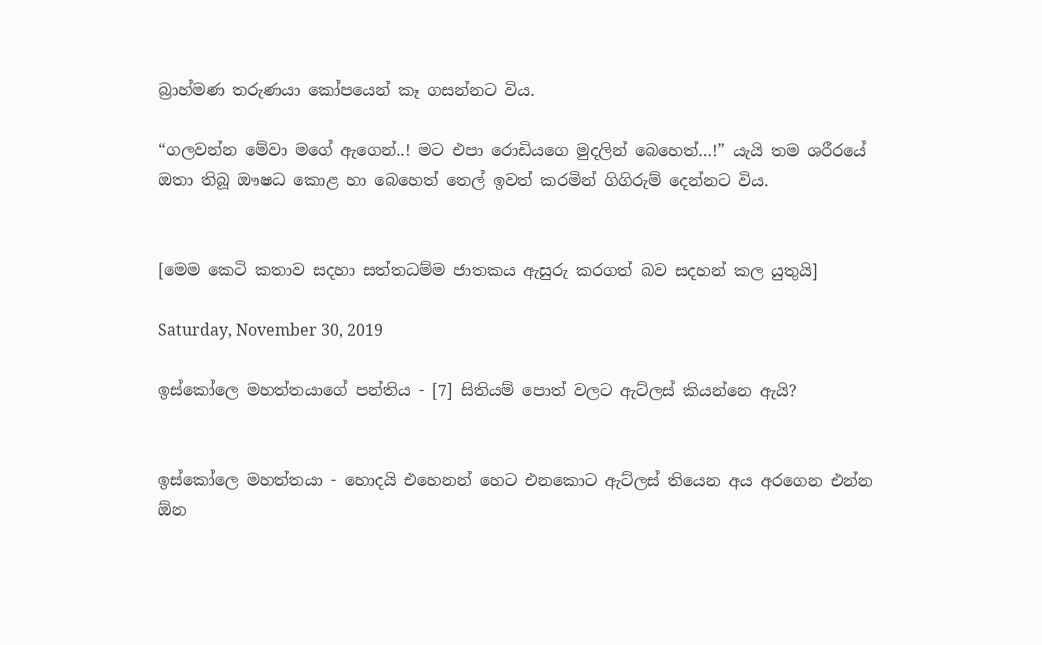බ්‍රාහ්මණ තරුණයා කෝපයෙන් කෑ ගසන්නට විය.

“ගලවන්න මේවා මගේ ඇගෙන්..! මට එපා රොඩියගෙ මුදලින් බෙහෙත්…!” යැයි තම ශරීරයේ ඔතා තිබූ ඖෂධ කොළ හා බෙහෙත් තෙල් ඉවත් කරමින් ගිගිරුම් දෙන්නට විය.


[මෙම කෙටි කතාව සදහා සත්තධම්ම ජාතකය ඇසුරු කරගත් බව සදහන් කල යුතුයි]

Saturday, November 30, 2019

ඉස්කෝලෙ මහත්තයාගේ පන්තිය - [7] සිතියම් පොත් වලට ඇට්ලස් කියන්නෙ ඇයි?


ඉස්කෝලෙ මහත්තයා - හොදයි එහෙනන් හෙට එනකොට ඇට්ලස් තියෙන අය අරගෙන එන්න ඕන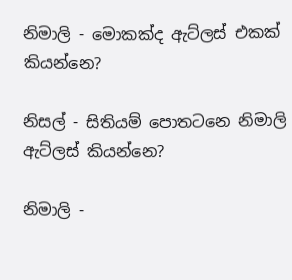නිමාලි - මොකක්ද ඇට්ලස් එකක් කියන්නෙ?

නිසල් - සිතියම් පොතටනෙ නිමාලි ඇට්ලස් කියන්නෙ?

නිමාලි -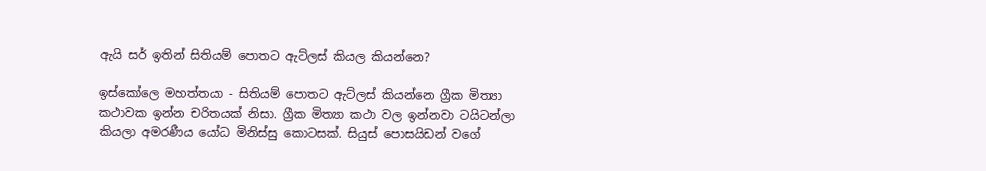ඇයි සර් ඉතින් සිතියම් පොතට ඇට්ලස් කියල කියන්නෙ?

ඉස්කෝලෙ මහත්තයා - සිතියම් පොතට ඇට්ලස් කියන්නෙ ග්‍රීක මිත්‍යා කථාවක ඉන්න චරිතයක් නිසා. ග්‍රීක මිත්‍යා කථා වල ඉන්නවා ටයිටන්ලා කියලා අමරණීය යෝධ මිනිස්සු කොටසක්. සියුස් පොසයිඩන් වගේ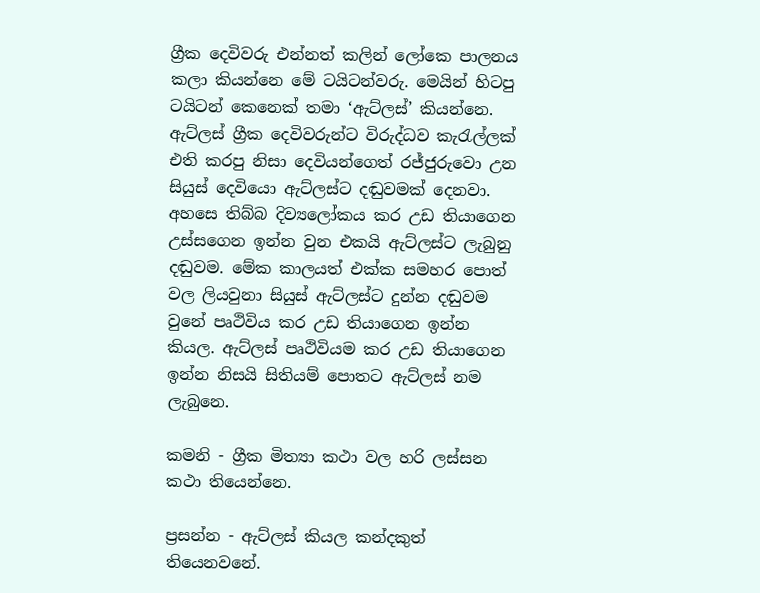ග්‍රීක දෙවිවරු එන්නත් කලින් ලෝකෙ පාලනය කලා කියන්නෙ මේ ටයිටන්වරු. මෙයින් හිටපු ටයිටන් කෙනෙක් තමා ‘ඇට්ලස්’ කියන්නෙ. ඇට්ලස් ග්‍රීක දෙවිවරුන්ට විරුද්ධව කැරැල්ලක් එති කරපු නිසා දෙවියන්ගෙත් රජ්ජුරුවො උන සියුස් දෙවියො ඇට්ලස්ට දඬුවමක් දෙනවා. අහසෙ තිබ්බ දිව්‍යලෝකය කර උඩ තියාගෙන උස්සගෙන ඉන්න වුන එකයි ඇට්ලස්ට ලැබුනු දඬුවම. මේක කාලයත් එක්ක සමහර පොත් වල ලියවුනා සියුස් ඇට්ලස්ට දුන්න දඬුවම වුනේ පෘථිවිය කර උඩ තියාගෙන ඉන්න කියල. ඇට්ලස් පෘථිවියම කර උඩ තියාගෙන ඉන්න නිසයි සිතියම් පොතට ඇට්ලස් නම ලැබුනෙ.

කමනි - ග්‍රීක මිත්‍යා කථා වල හරි ලස්සන කථා තියෙන්නෙ.

ප්‍රසන්න - ඇට්ලස් කියල කන්දකුත් තියෙනවනේ.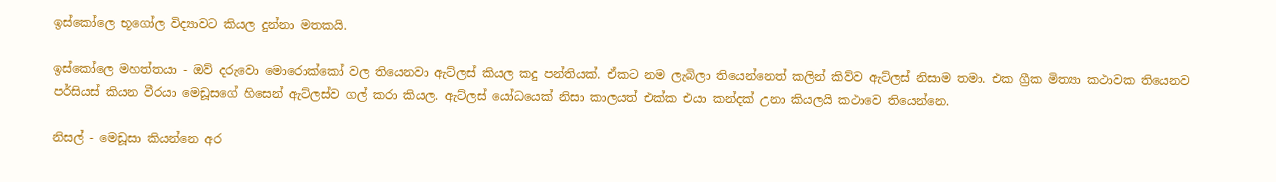ඉස්කෝලෙ භූගෝල විද්‍යාවට කියල දුන්නා මතකයි.

ඉස්කෝලෙ මහත්තයා - ඔව් දරුවො මොරොක්කෝ වල තියෙනවා ඇට්ලස් කියල කදු පන්තියක්. ඒකට නම ලැබිලා තියෙන්නෙත් කලින් කිව්ව ඇට්ලස් නිසාම තමා. එක ග්‍රීක මිත්‍යා කථාවක තියෙනව පර්සියස් කියන වීරයා මෙඩූසගේ හිසෙන් ඇට්ලස්ව ගල් කරා කියල. ඇට්ලස් යෝධයෙක් නිසා කාලයත් එක්ක එයා කන්දක් උනා කියලයි කථාවෙ තියෙන්නෙ.

නිසල් - මෙඩූසා කියන්නෙ අර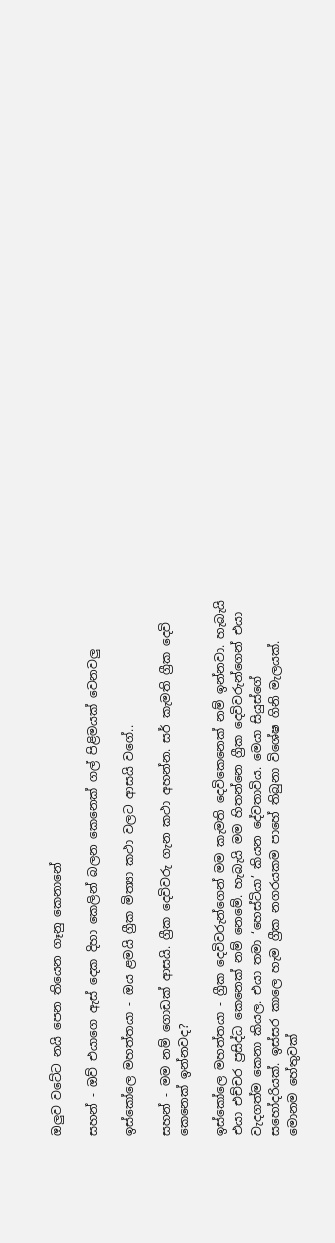ඔලුව වටේට නයි පෙන තියෙන ගෑනු කෙනානේ

සහන් - ඔව් එයාගෙ ඇස් දෙක දිහා කෙලින් බලන කෙනෙක් ගල් පිළිමයක් වෙනවලු

ඉස්කෝලෙ මහත්තයා - ඔය ළමයි ග්‍රීක මිත්‍යා කථා වලට ආසයි වගේ..

සහන් - මම නම් ගොඩක් ආසයි. ග්‍රීක දෙවිවරු ගැන කථා අහන්න. සර් කැමති ග්‍රීක දෙවි කෙනෙක් ඉන්නවද?

ඉස්කෝලෙ මහත්තයා - ග්‍රීක දෙවිවරුන්ගෙන් මම කැමති දෙවිකෙනෙක් නම් ඉන්නවා. හැබැයි එයා එච්චර ප්‍රසිද්ධ කෙනෙක් නම් නෙමේ. හැබැයි මම හිතන්නෙ ග්‍රීක දෙවිවරුන්ගෙන් එයා වැදගත්ම කෙනා කියල. එයා තමා ‘හෙස්ටියා’ කියන දේවතාවිය. මෙයා සියුස්ගේ සහෝදරියක්. ඉස්සර කාලෙ හැම ග්‍රීක නගරයකම පාහේ තිබුනා විශේෂ ගිනි මැලයක්. මොනම හේතුවක්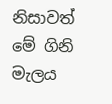නිසාවත් මේ ගිනි මැලය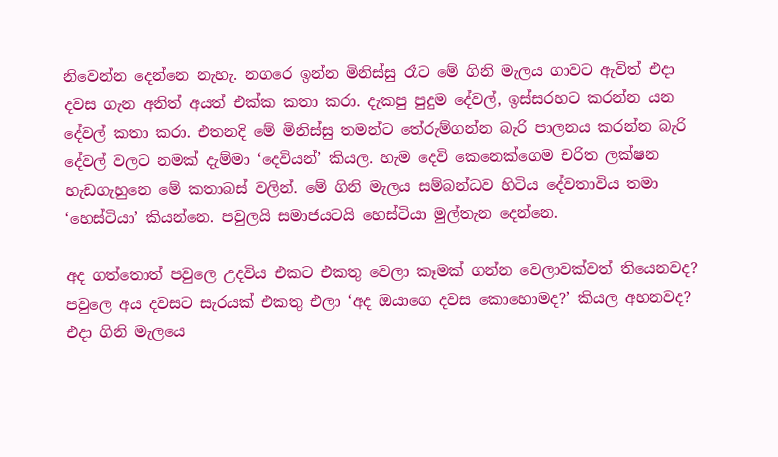නිවෙන්න දෙන්නෙ නැහැ. නගරෙ ඉන්න මිනිස්සු රෑට මේ ගිනි මැලය ගාවට ඇවිත් එදා දවස ගැන අනිත් අයත් එක්ක කතා කරා. දැකපු පුදුම දේවල්, ඉස්සරහට කරන්න යන දේවල් කතා කරා. එතනදි මේ මිනිස්සු තමන්ට තේරුම්ගන්න බැරි පාලනය කරන්න බැරි දේවල් වලට නමක් දැම්මා ‘දෙවියන්’ කියල. හැම දෙවි කෙනෙක්ගෙම චරිත ලක්ෂන හැඩගැහුනෙ මේ කතාබස් වලින්. මේ ගිනි මැලය සම්බන්ධව හිටිය දේවතාවිය තමා ‘හෙස්ටියා’ කියන්නෙ. පවුලයි සමාජයටයි හෙස්ටියා මුල්තැන දෙන්නෙ.

අද ගත්තොත් පවුලෙ උදවිය එකට එකතු වෙලා කෑමක් ගන්න වෙලාවක්වත් තියෙනවද? පවුලෙ අය දවසට සැරයක් එකතු එලා ‘අද ඔයාගෙ දවස කොහොමද?’ කියල අහනවද? එදා ගිනි මැලයෙ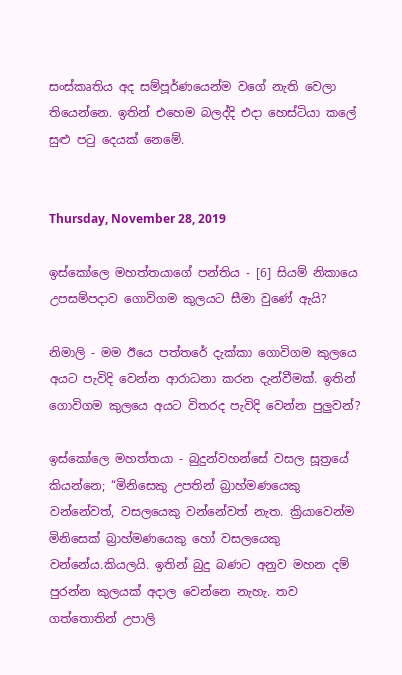සංස්කෘතිය අද සම්පූර්ණයෙන්ම වගේ නැති වෙලා තියෙන්නෙ. ඉතින් එහෙම බලද්දි එදා හෙස්ටියා කලේ සුළු පටු දෙයක් නෙමේ.


Thursday, November 28, 2019

ඉස්කෝලෙ මහත්තයාගේ පන්තිය - [6] සියම් නිකායෙ උපසම්පදාව ගොවිගම කුලයට සීමා වුණේ ඇයි?

නිමාලි - මම ඊයෙ පත්තරේ දැක්කා ගොවිගම කුලයෙ අයට පැවිදි වෙන්න ආරාධනා කරන දැන්වීමක්. ඉතින් ගොවිගම කුලයෙ අයට විතරද පැවිදි වෙන්න පුලුවන්?

ඉස්කෝලෙ මහත්තයා - බුදුන්වහන්සේ වසල සූත්‍රයේ කියන්නෙ; “මිනිසෙකු උපතින් බ්‍රාහ්මණයෙකු වන්නේවත්, වසලයෙකු වන්නේවත් නැත. ක්‍රියාවෙන්ම මිනිසෙක් බ්‍රාහ්මණයෙකු හෝ වසලයෙකු වන්නේය.කියලයි. ඉතින් බුදු බණට අනුව මහන දම් පුරන්න කුලයක් අදාල වෙන්නෙ නැහැ. තව ගත්තොතින් උපාලි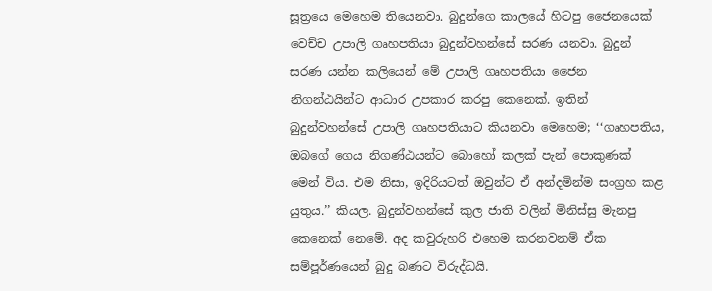සූත්‍රයෙ මෙහෙම තියෙනවා. බුදුන්ගෙ කාලයේ හිටපු ජෛනයෙක් වෙච්ච උපාලි ගෘහපතියා බුදුන්වහන්සේ සරණ යනවා. බුදුන් සරණ යන්න කලියෙන් මේ උපාලි ගෘහපතියා ජෛන නිගන්ඨයින්ට ආධාර උපකාර කරපු කෙනෙක්. ඉතින් බුදුන්වහන්සේ උපාලි ගෘහපතියාට කියනවා මෙහෙම; ‘‘ගෘහපතිය, ඔබගේ ගෙය නිගණ්ඨයන්ට බොහෝ කලක් පැන් පොකුණක් මෙන් විය. එම නිසා, ඉදිරියටත් ඔවුන්ට ඒ අන්දමින්ම සංග්‍රහ කළ යුතුය.’’ කියල. බුදුන්වහන්සේ කුල ජාති වලින් මිනිස්සු මැනපු කෙනෙක් නෙමේ. අද කවුරුහරි එහෙම කරනවනම් ඒක සම්පූර්ණයෙන් බුදු බණට විරුද්ධයි.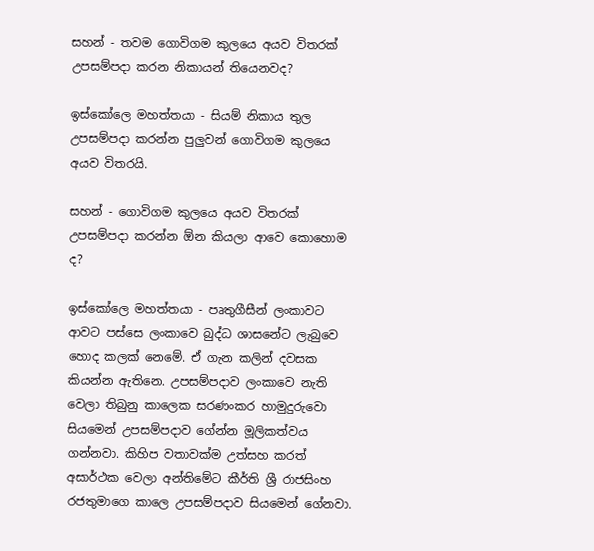සහන් - තවම ගොවිගම කුලයෙ අයව විතරක් උපසම්පදා කරන නිකායන් තියෙනවද?

ඉස්කෝලෙ මහත්තයා - සියම් නිකාය තුල උපසම්පදා කරන්න පුලුවන් ගොවිගම කුලයෙ අයව විතරයි.

සහන් - ගොවිගම කුලයෙ අයව විතරක් උපසම්පදා කරන්න ඕන කියලා ආවෙ කොහොම ද?

ඉස්කෝලෙ මහත්තයා - පෘතුගීසීන් ලංකාවට ආවට පස්සෙ ලංකාවෙ බුද්ධ ශාසනේට ලැබුවෙ හොද කලක් නෙමේ. ඒ ගැන කලින් දවසක කියන්න ඇතිනෙ. උපසම්පදාව ලංකාවෙ නැති වෙලා තිබුනු කාලෙක සරණංකර හාමුදුරුවො සියමෙන් උපසම්පදාව ගේන්න මූලිකත්වය ගන්නවා. කිහිප වතාවක්ම උත්සහ කරත් අසාර්ථක වෙලා අන්තිමේට කීර්ති ශ්‍රී රාජසිංහ රජතුමාගෙ කාලෙ උපසම්පදාව සියමෙන් ගේනවා.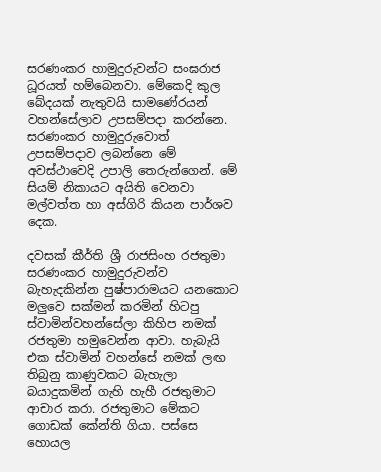සරණංකර හාමුදුරුවන්ට සංඝරාජ ධූරයත් හම්බෙනවා. මේකෙදි කුල බේදයක් නැතුවයි සාමණේරයන් වහන්සේලාව උපසම්පදා කරන්නෙ. සරණංකර හාමුදුරුවොත් උපසම්පදාව ලබන්නෙ මේ අවස්ථාවෙදි උපාලි තෙරුන්ගෙන්. මේ සියම් නිකායට අයිති වෙනවා මල්වත්ත හා අස්ගිරි කියන පාර්ශව දෙක.

දවසක් කීර්ති ශ්‍රී රාජසිංහ රජතුමා සරණංකර හාමුදුරුවන්ව බැහැදකින්න පුෂ්පාරාමයට යනකොට මලුවෙ සක්මන් කරමින් හිටපු ස්වාමින්වහන්සේලා කිහිප නමක් රජතුමා හමුවෙන්න ආවා. හැබැයි එක ස්වාමින් වහන්සේ නමක් ලඟ තිබුනු කාණුවකට බැහැලා බයාදුකමින් ගැහි හැහී රජතුමාට ආචාර කරා. රජතුමාට මේකට ගොඩක් කේන්ති ගියා. පස්සෙ හොයල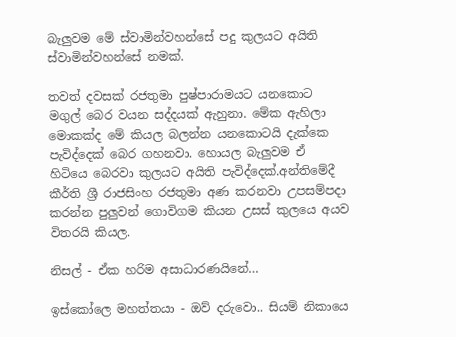බැලුවම මේ ස්වාමින්වහන්සේ පදු කුලයට අයිති ස්වාමින්වහන්සේ නමක්.

තවත් දවසක් රජතුමා පුෂ්පාරාමයට යනකොට මගුල් බෙර වයන සද්දයක් ඇහුනා. මේක ඇහිලා මොකක්ද මේ කියල බලන්න යනකොටයි දැක්කෙ පැවිද්දෙක් බෙර ගහනවා. හොයල බැලුවම ඒ හිටියෙ බෙරවා කුලයට අයිති පැවිද්දෙක්.අන්තිමේදී කීර්ති ශ්‍රී රාජසිංහ රජතුමා අණ කරනවා උපසම්පදා කරන්න පුලුවන් ගොවිගම කියන උසස් කුලයෙ අයව විතරයි කියල.

නිසල් - ඒක හරිම අසාධාරණයිනේ…

ඉස්කෝලෙ මහත්තයා - ඔව් දරුවො.. සියම් නිකායෙ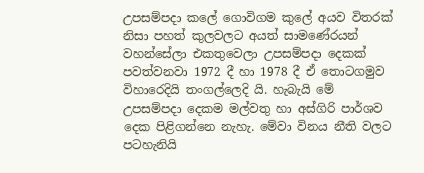උපසම්පදා කලේ ගොවිගම කුලේ අයව විතරක් නිසා පහත් කුලවලට අයත් සාමණේරයන් වහන්සේලා එකතුවෙලා උපසම්පදා දෙකක් පවත්වනවා 1972 දී හා 1978 දී ඒ තොටගමුව විහාරෙදියි තංගල්ලෙදි යි. හැබැයි මේ උපසම්පදා දෙකම මල්වතු හා අස්ගිරි පාර්ශව දෙක පිළිගන්නෙ නැහැ. මේවා විනය නීති වලට පටහැනියි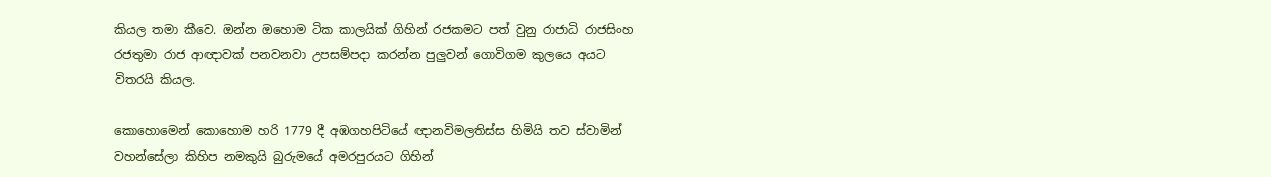කියල තමා කීවෙ. ඔන්න ඔහොම ටික කාලයික් ගිහින් රජකමට පත් වුනු රාජාධි රාජසිංහ රජතුමා රාජ ආඥාවක් පනවනවා උපසම්පදා කරන්න පුලුවන් ගොවිගම කුලයෙ අයට විතරයි කියල.

කොහොමෙන් කොහොම හරි 1779 දී අඹගහපිටියේ ඥානවිමලතිස්ස හිමියි තව ස්වාමින් වහන්සේලා කිහිප නමකුයි බුරුමයේ අමරපුරයට ගිහින්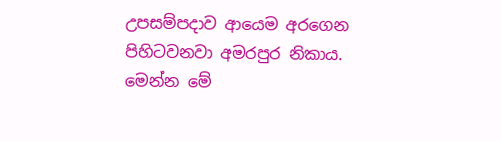උපසම්පදාව ආයෙම අරගෙන පිහිටවනවා අමරපුර නිකාය. මෙන්න මේ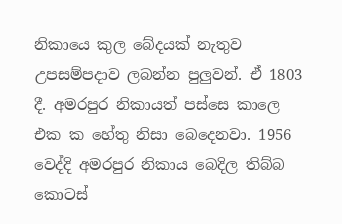නිකායෙ කුල බේදයක් නැතුව උපසම්පදාව ලබන්න පුලුවන්. ඒ 1803 දී. අමරපුර නිකායත් පස්සෙ කාලෙ එක ක හේතු නිසා බෙදෙනවා. 1956 වෙද්දි අමරපුර නිකාය බෙදිල තිබ්බ කොටස්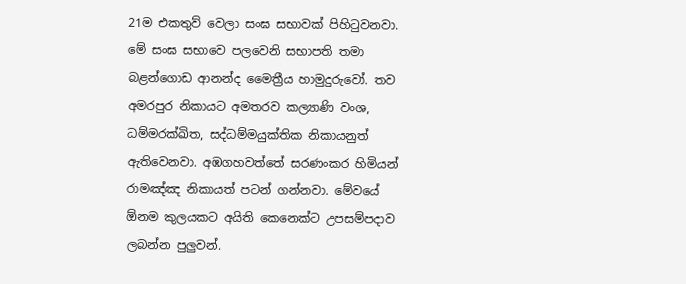21ම එකතුව් වෙලා සංඝ සභාවක් පිහිටුවනවා. මේ සංඝ සභාවෙ පලවෙනි සභාපති තමා බළන්ගොඩ ආනන්ද මෛත්‍රීය හාමුදුරුවෝ. තව අමරපුර නිකායට අමතරව කල්‍යාණි වංශ, ධම්මරක්ඛිත, සද්ධම්මයුක්තික නිකායනුත් ඇතිවෙනවා. අඹගහවත්තේ සරණංකර හිමියන් රාමඤ්ඤ නිකායත් පටන් ගන්නවා. මේවයේ ඕනම කුලයකට අයිති කෙනෙක්ට උපසම්පදාව ලබන්න පුලුවන්.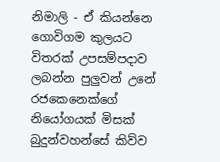නිමාලි - ඒ කියන්නෙ ගොවිගම කුලයට විතරක් උපසම්පදාව ලබන්න පුලුවන් උනේ රජකෙනෙක්ගේ නියෝගයක් මිසක් බුදුන්වහන්සේ කිව්ව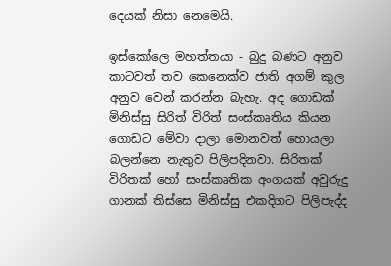දෙයක් නිසා නෙමෙයි.

ඉස්කෝලෙ මහත්තයා - බුදු බණට අනුව කාටවත් තව කෙනෙක්ව ජාති අගම් කුල අනුව වෙන් කරන්න බැහැ. අද ගොඩක් මිනිස්සු සිරිත් විරිත් සංස්කෘතිය කියන ගොඩට මේවා දාලා මොනවත් හොයලා බලන්නෙ නැතුව පිලිපදිනවා. සිරිතක් විරිතක් හෝ සංස්කෘතික අංගයක් අවුරුදු ගානක් තිස්සෙ මිනිස්සු එකදිගට පිලිපැද්ද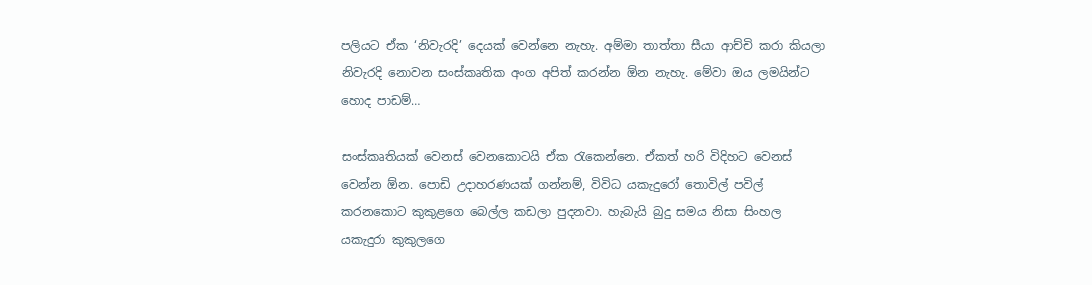පලියට ඒක ‘නිවැරදි’ දෙයක් වෙන්නෙ නැහැ. අම්මා තාත්තා සීයා ආච්චි කරා කියලා නිවැරදි නොවන සංස්කෘතික අංග අපිත් කරන්න ඕන නැහැ. මේවා ඔය ලමයින්ට හොද පාඩම්…

සංස්කෘතියක් වෙනස් වෙනකොටයි ඒක රැකෙන්නෙ. ඒකත් හරි විදිහට වෙනස් වෙන්න ඕන. පොඩි උදාහරණයක් ගන්නම්, විවිධ යකැදුරෝ තොවිල් පවිල් කරනකොට කුකුළගෙ බෙල්ල කඩලා පුදනවා. හැබැයි බුදු සමය නිසා සිංහල යකැදුරා කුකුලගෙ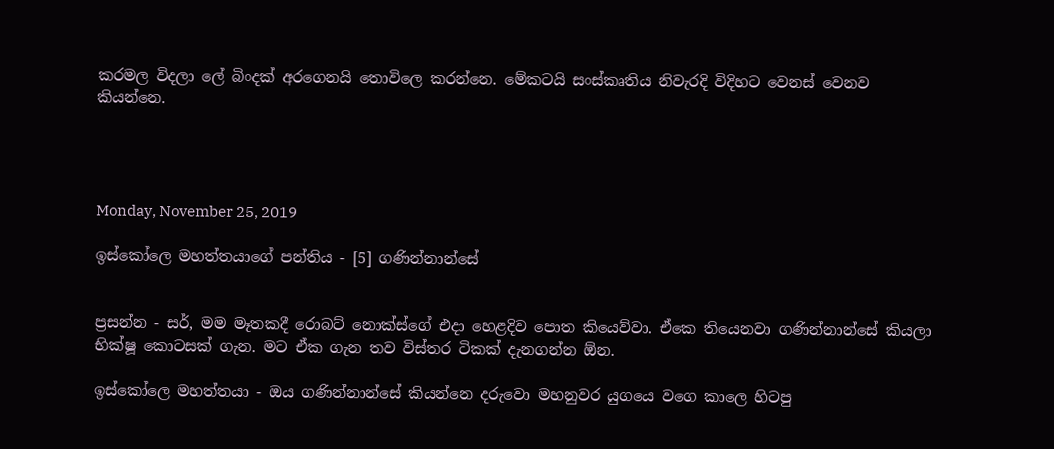කරමල විදලා ලේ බිංදක් අරගෙනයි තොවිලෙ කරන්නෙ. මේකටයි සංස්කෘතිය නිවැරදි විදිහට වෙනස් වෙනව කියන්නෙ.




Monday, November 25, 2019

ඉස්කෝලෙ මහත්තයාගේ පන්තිය - [5] ගණින්නාන්සේ


ප්‍රසන්න - සර්, මම මෑතකදී රොබට් නොක්ස්ගේ එදා හෙළදිව පොත කියෙව්වා. ඒකෙ තියෙනවා ගණින්නාන්සේ කියලා භික්ෂූ කොටසක් ගැන. මට ඒක ගැන තව විස්තර ටිකක් දැනගන්න ඕන.

ඉස්කෝලෙ මහත්තයා - ඔය ගණින්නාන්සේ කියන්නෙ දරුවො මහනුවර යුගයෙ වගෙ කාලෙ හිටපු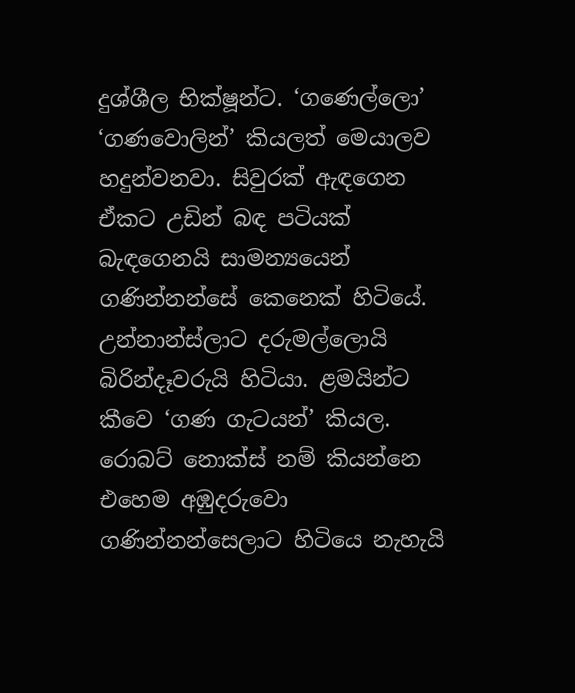දුශ්ශීල භික්ෂූන්ට. ‘ගණෙල්ලො’ ‘ගණවොලින්’ කියලත් මෙයාලව හදුන්වනවා. සිවුරක් ඇඳගෙන ඒකට උඩින් බඳ පටියක් බැඳගෙනයි සාමන්‍යයෙන් ගණින්නන්සේ කෙනෙක් හිටියේ. උන්නාන්ස්ලාට දරුමල්ලොයි බිරින්දෑවරුයි හිටියා. ළමයින්ට කීවෙ ‘ගණ ගැටයන්’ කියල. රොබට් නොක්ස් නම් කියන්නෙ එහෙම අඹුදරුවො ගණින්නන්සෙලාට හිටියෙ නැහැයි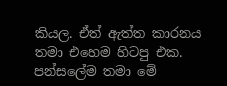කියල. ඒත් ඇත්ත කාරනය තමා එහෙම හිටපු එක. පන්සලේම තමා මේ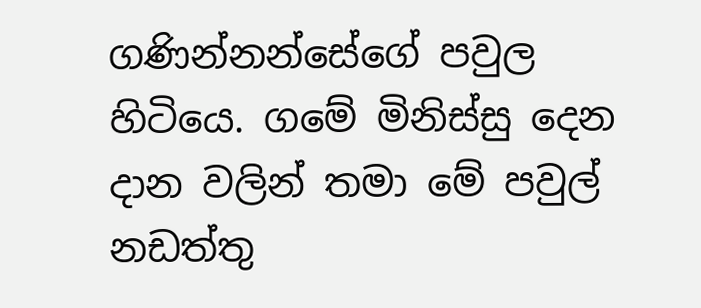ගණින්නන්සේගේ පවුල හිටියෙ. ගමේ මිනිස්සු දෙන දාන වලින් තමා මේ පවුල් නඩත්තු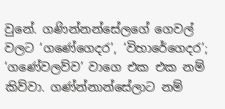වුනේ. ගණින්නන්සේලගේ ගෙවල් වලට ‘ගණේගෙදර’, ‘විහාරේගෙදර’; ‘ගණේවලව්ව’ වාගෙ එක එක නම් කිව්වා. ගණ්න්නාන්සේලාට නම්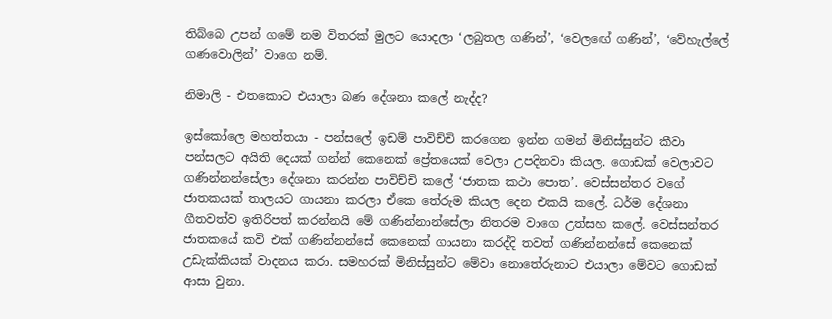තිබ්බෙ උපන් ගමේ නම විතරක් මුලට යොදලා ‘ලබුතල ගණින්’, ‘වෙලඟේ ගණින්’, ‘වේහැල්ලේ ගණවොලින්’ වාගෙ නම්.

නිමාලි - එතකොට එයාලා බණ දේශනා කලේ නැද්ද?

ඉස්කෝලෙ මහත්තයා - පන්සලේ ඉඩම් පාවිච්චි කරගෙන ඉන්න ගමන් මිනිස්සුන්ට කීවා පන්සලට අයිති දෙයක් ගන්න් කෙනෙක් ප්‍රේතයෙක් වෙලා උපදිනවා කියල. ගොඩක් වෙලාවට ගණින්නන්සේලා දේශනා කරන්න පාවිච්චි කලේ ‘ජාතක කථා පොත’. වෙස්සන්තර වගේ ජාතකයක් තාලයට ගායනා කරලා ඒකෙ තේරුම කියල දෙන එකයි කලේ. ධර්ම දේශනා ගීතවත්ව ඉතිරිපත් කරන්නයි මේ ගණින්නාන්සේලා නිතරම වාගෙ උත්සහ කලේ. වෙස්සන්තර ජාතකයේ කවි එක් ගණින්නන්සේ කෙනෙක් ගායනා කරද්දි තවත් ගණින්නන්සේ කෙනෙක් උඩැක්කියක් වාදනය කරා. සමහරක් මිනිස්සුන්ට මේවා නොතේරුනාට එයාලා මේවට ගොඩක් ආසා වුනා.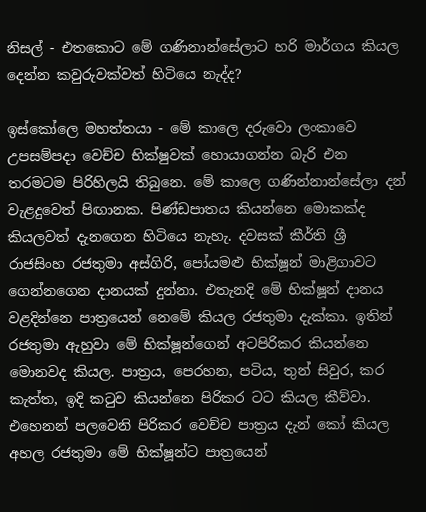නිසල් - එතකොට මේ ගණිනාන්සේලාට හරි මාර්ගය කියල දෙන්න කවුරුවක්වත් හිටියෙ නැද්ද?

ඉස්කෝලෙ මහත්තයා - මේ කාලෙ දරුවො ලංකාවෙ උපසම්පදා වෙච්ච භික්ෂුවක් හොයාගන්න බැරි එන තරමටම පිරිහිලයි තිබුනෙ. මේ කාලෙ ගණින්නාන්සේලා දන් වැළදුවෙත් පිඟානක. පිණ්ඩපාතය කියන්නෙ මොකක්ද කියලවත් දැනගෙන හිටියෙ නැහැ. දවසක් කීර්ති ශ්‍රී රාජසිංහ රජතුමා අස්ගිරි, පෝයමළු භික්ෂූන් මාළිගාවට ගෙන්නගෙන දානයක් දුන්නා. එතැනදි මේ භික්ෂූන් දානය වළදින්නෙ පාත්‍රයෙන් නෙමේ කියල රජතුමා දැක්කා. ඉතින් රජතුමා ඇහුවා මේ භික්ෂූන්ගෙන් අටපිරිකර කියන්නෙ මොනවද කියල. පාත්‍රය, පෙරහන, පටිය, තුන් සිවුර, කර කැත්ත, ඉදි කටුව කියන්නෙ පිරිකර ටට කියල කීව්වා. එහෙනන් පලවෙනි පිරිකර වෙච්ච පාත්‍රය දැන් කෝ කියල අහල රජතුමා මේ භික්ෂූන්ට පාත්‍රයෙන්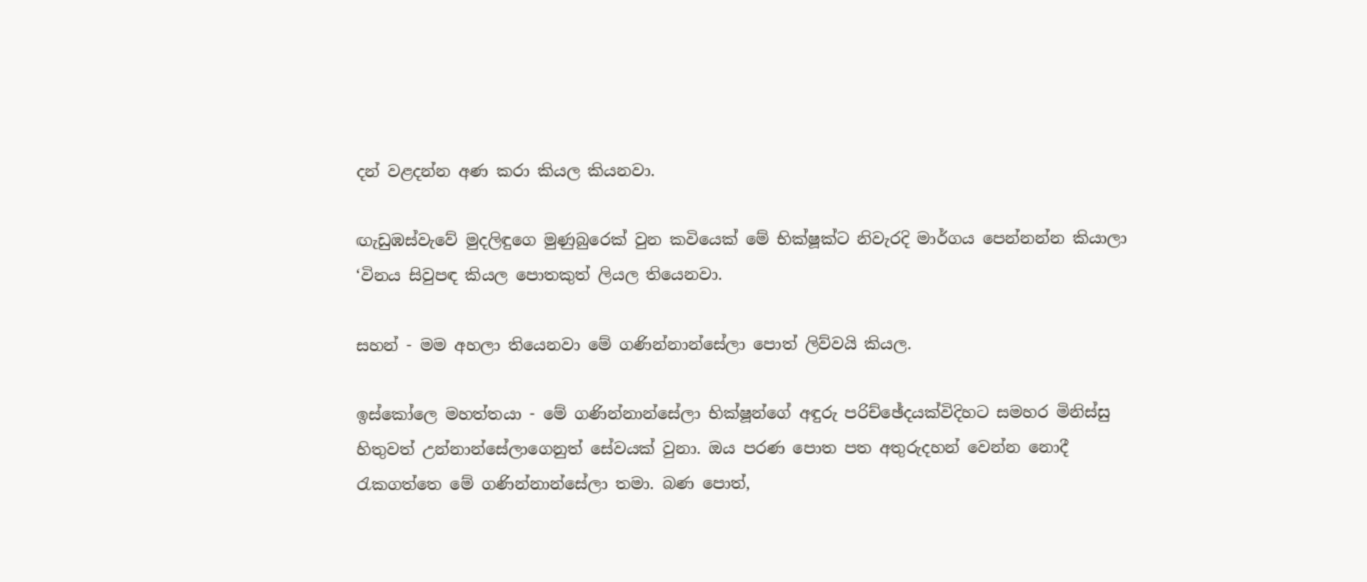දන් වළදන්න අණ කරා කියල කියනවා.

ඟැඩුඹස්වැවේ මුදලිඳුගෙ මුණුබුරෙක් වුන කවියෙක් මේ භික්ෂූක්ට නිවැරදි මාර්ගය පෙන්නන්න කියාලා ‘විනය සිවුපඳ කියල පොතකුත් ලියල තියෙනවා.

සහන් - මම අහලා තියෙනවා මේ ගණින්නාන්සේලා පොත් ලිව්වයි කියල.

ඉස්කෝලෙ මහත්තයා - මේ ගණින්නාන්සේලා භික්ෂූන්ගේ අඳුරු පරිච්ඡේදයක්විදිහට සමහර මිනිස්සු හිතුවත් උන්නාන්සේලාගෙනුත් සේවයක් වුනා. ඔය පරණ පොත පත අතුරුදහන් වෙන්න නොදී රැකගත්තෙ මේ ගණින්නාන්සේලා තමා. බණ පොත්,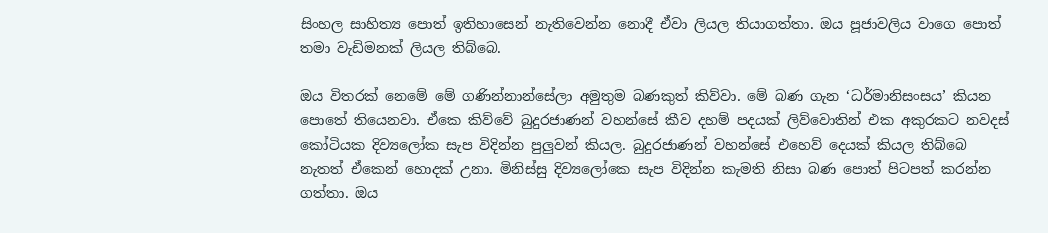සිංහල සාහිත්‍ය පොත් ඉතිහාසෙන් නැතිවෙන්න නොදී ඒවා ලියල තියාගත්තා. ඔය පූජාවලිය වාගෙ පොත් තමා වැඩිමනක් ලියල තිබ්බෙ.

ඔය විතරක් නෙමේ මේ ගණින්නාන්සේලා අමුතුම බණකුත් කිව්වා. මේ බණ ගැන ‘ධර්මානිසංසය’ කියන පොතේ තියෙනවා. ඒකෙ කිව්වේ බුදුරජාණන් වහන්සේ කීව දහම් පදයක් ලිව්වොතින් එක අකුරකට නවදස් කෝටියක දිව්‍යලෝක සැප විදින්න පුලුවන් කියල. බුදුරජාණන් වහන්සේ එහෙව් දෙයක් කියල තිබ්බෙ නැතත් ඒකෙන් හොදක් උනා. මිනිස්සු දිව්‍යලෝකෙ සැප විදින්න කැමති නිසා බණ පොත් පිටපත් කරන්න ගත්තා. ඔය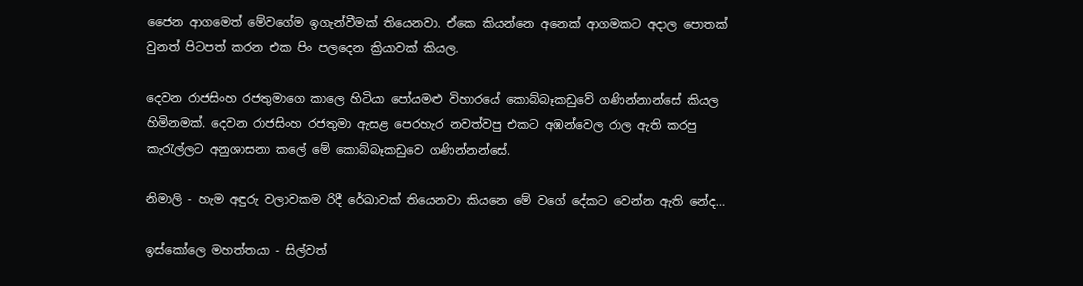ජෛන ආගමෙත් මේවගේම ඉගැන්වීමක් තියෙනවා. ඒකෙ කියන්නෙ අනෙක් ආගමකට අදාල පොතක් වුනත් පිටපත් කරන එක පිං පලදෙන ක්‍රියාවක් කියල.

දෙවන රාජසිංහ රජතුමාගෙ කාලෙ හිටියා පෝයමළු විහාරයේ කොබ්බෑකඩුවේ ගණින්නාන්සේ කියල හිමිනමක්. දෙවන රාජසිංහ රජතුමා ඇසළ පෙරහැර නවත්වපු එකට අඹන්වෙල රාල ඇති කරපු කැරැල්ලට අනුශාසනා කලේ මේ කොබ්බෑකඩුවෙ ගණින්නන්සේ.

නිමාලි - හැම අඳුරු වලාවකම රිදී රේඛාවක් තියෙනවා කියනෙ මේ වගේ දේකට වෙන්න ඇති නේද…

ඉස්කෝලෙ මහත්තයා - සිල්වත්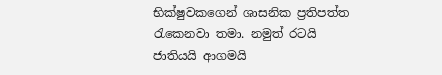භික්ෂුවකගෙන් ශාසනික ප්‍රතිපත්ත රැකෙනවා තමා. නමුත් රටයි ජාතියයි ආගමයි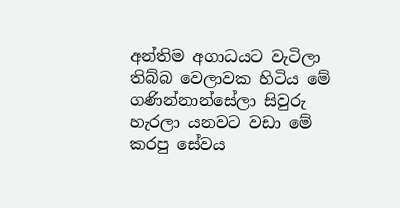අන්තිම අගාධයට වැටිලා තිබ්බ වෙලාවක හිටිය මේ ගණින්නාන්සේලා සිවුරු හැරලා යනවට වඩා මේ කරපු සේවය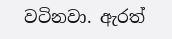වටිනවා. ඇරත්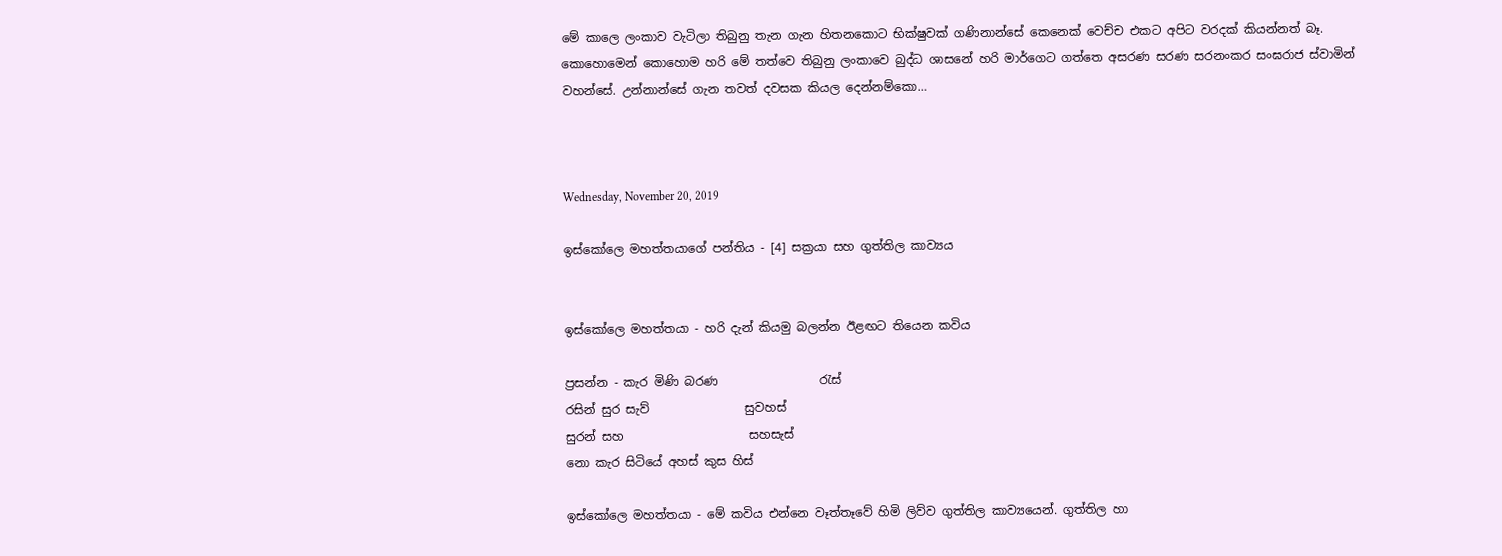මේ කාලෙ ලංකාව වැටිලා තිබුනු තැන ගැන හිතනකොට භික්ෂුවක් ගණිනාන්සේ කෙනෙක් වෙච්ච එකට අපිට වරදක් කියන්නත් බෑ. කොහොමෙන් කොහොම හරි මේ තත්වෙ තිබුනු ලංකාවෙ බුද්ධ ශාසනේ හරි මාර්ගෙට ගත්තෙ අසරණ සරණ සරනංකර සංඝරාජ ස්වාමින් වහන්සේ. උන්නාන්සේ ගැන තවත් දවසක කියල දෙන්නම්කො…



Wednesday, November 20, 2019

ඉස්කෝලෙ මහත්තයාගේ පන්තිය - [4] සක්‍රයා සහ ගුත්තිල කාව්‍යය


ඉස්කෝලෙ මහත්තයා - හරි දැන් කියමු බලන්න ඊළඟට තියෙන කවිය

ප්‍රසන්න - කැර මිණි බරණ                 රැස්
රසින් සුර සැව්                සුවහස්
සුරන් සහ                     සහසැස්
නො කැර සිටියේ අහස් කුස හිස්

ඉස්කෝලෙ මහත්තයා - මේ කවිය එන්නෙ වෑත්තෑවේ හිමි ලිව්ව ගුත්තිල කාව්‍යයෙන්. ගුත්තිල හා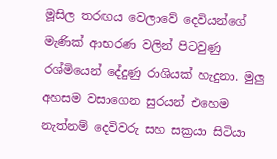මූසිල තරඟය වෙලාවේ දෙවියන්ගේ මැණික් ආභරණ වලින් පිටවුණු රශ්මියෙන් දේදුණු රාශියක් හැදුනා. මුලු අහසම වසාගෙන සුරයන් එහෙම නැත්නම් දෙවිවරු සහ සක්‍රයා සිටියා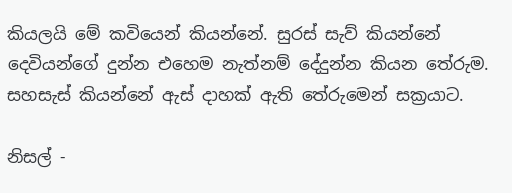කියලයි මේ කවියෙන් කියන්නේ. සුරස් සැව් කියන්නේ දෙවියන්ගේ දුන්න එහෙම නැත්නම් දේදුන්න කියන තේරුම. සහසැස් කියන්නේ ඇස් දාහක් ඇති තේරුමෙන් සක්‍රයාට.

නිසල් -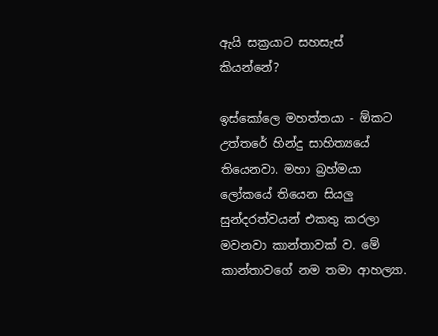ඇයි සක්‍රයාට සහසැස් කියන්නේ?

ඉස්කෝලෙ මහත්තයා - ඕකට උත්තරේ හින්දු සාහිත්‍යයේ තියෙනවා. මහා බ්‍රහ්මයා ලෝකයේ තියෙන සියලු සුන්දරත්වයන් එකතු කරලා මවනවා කාන්තාවක් ව. මේ කාන්තාවගේ නම තමා ආහල්‍යා.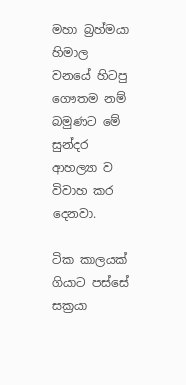මහා බ්‍රහ්මයා හිමාල වනයේ හිටපු ගෞතම නම් බමුණට මේ සුන්දර ආහල්‍යා ව විවාහ කර දෙනවා.

ටික කාලයක් ගියාට පස්සේ සක්‍රයා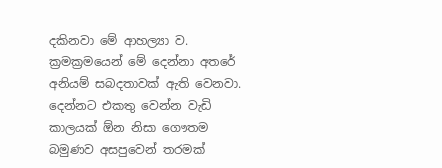දකිනවා මේ ආහල්‍යා ව. ක්‍රමක්‍රමයෙන් මේ දෙන්නා අතරේ අනියම් සබදතාවක් ඇති වෙනවා. දෙන්නට එකතු වෙන්න වැඩි කාලයක් ඕන නිසා ගෞතම බමුණව අසපුවෙන් තරමක්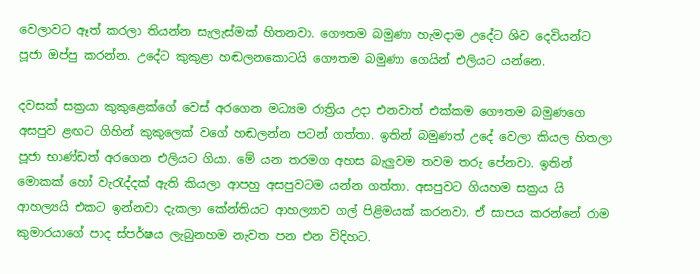වෙලාවට ඈත් කරලා තියන්න සැලැස්මක් හිතනවා. ගෞතම බමුණා හැමදාම උදේට ශිව දෙවියන්ට පූජා ඔප්පු කරන්න. උදේට කුකුළා හඬලනකොටයි ගෞතම බමුණා ගෙයින් එලියට යන්නෙ.

දවසක් සක්‍රයා කුකුළෙක්ගේ වෙස් අරගෙන මධ්‍යම රාත්‍රිය උදා එනවාත් එක්කම ගෞතම බමුණගෙ අසපුව ළඟට ගිහින් කුකුලෙක් වගේ හඬලන්න පටන් ගත්තා. ඉතින් බමුණත් උදේ වෙලා කියල හිතලා පූජා භාණ්ඩත් අරගෙන එලියට ගියා. මේ යන තරමග අහස බැලුවම තවම තරු පේනවා. ඉතින් මොකක් හෝ වැරැද්දක් ඇති කියලා ආපහු අසපුවටම යන්න ගත්තා. අසපුවට ගියහම සක්‍රය යි ආහල්‍යයි එකට ඉන්නවා දැකලා කේන්තියට ආහල්‍යාව ගල් පිළිමයක් කරනවා. ඒ සාපය කරන්නේ රාම කුමාරයාගේ පාද ස්පර්ෂය ලැබුනහම නැවත පන එන විදිහට.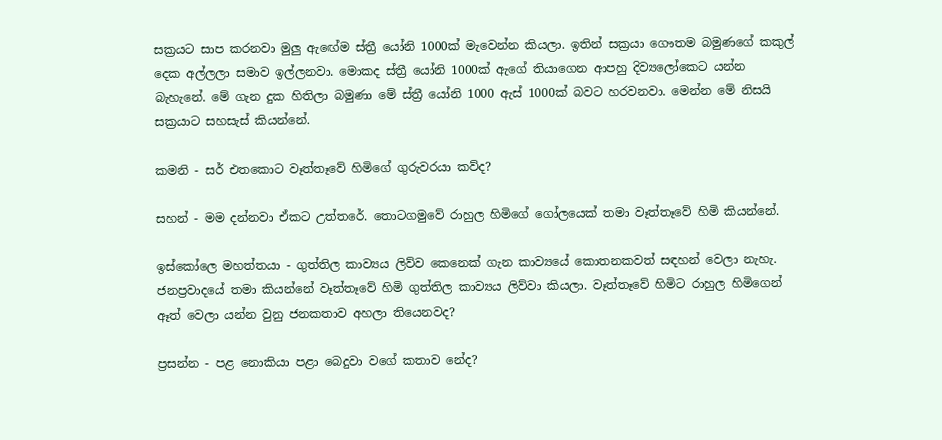සක්‍රයට සාප කරනවා මුලු ඇඟේම ස්ත්‍රී යෝනි 1000ක් මැවෙන්න කියලා. ඉතින් සක්‍රයා ගෞතම බමුණගේ කකුල් දෙක අල්ලලා සමාව ඉල්ලනවා. මොකද ස්ත්‍රී යෝනි 1000ක් ඇගේ තියාගෙන ආපහු දිව්‍යලෝකෙට යන්න බැහැනේ. මේ ගැන දුක හිතිලා බමුණා මේ ස්ත්‍රී යෝනි 1000 ඇස් 1000ක් බවට හරවනවා. මෙන්න මේ නිසයි සක්‍රයාට සහසැස් කියන්නේ.

කමනි - සර් එතකොට වෑත්තෑවේ හිමිගේ ගුරුවරයා කව්ද?

සහන් - මම දන්නවා ඒකට උත්තරේ. තොටගමුවේ රාහුල හිමිගේ ගෝලයෙක් තමා වෑත්තෑවේ හිමි කියන්නේ.

ඉස්කෝලෙ මහත්තයා - ගුත්තිල කාව්‍යය ලිව්ව කෙනෙක් ගැන කාව්‍යයේ කොතනකවත් සඳහන් වෙලා නැහැ. ජනප්‍රවාදයේ තමා කියන්නේ වෑත්තෑවේ හිමි ගුත්තිල කාව්‍යය ලිව්වා කියලා. වෑත්තෑවේ හිමිට රාහුල හිමිගෙන් ඈත් වෙලා යන්න වුනු ජනකතාව අහලා තියෙනවද?

ප්‍රසන්න - පළ නොකියා පළා බෙදුවා වගේ කතාව නේද?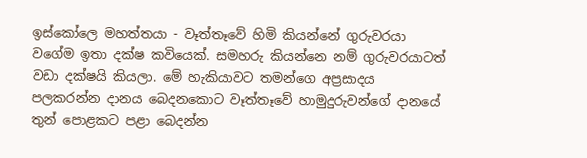ඉස්කෝලෙ මහත්තයා - වෑත්තෑවේ හිමි කියන්නේ ගුරුවරයා වගේම ඉතා දක්ෂ කවියෙක්. සමහරු කියන්නෙ නම් ගුරුවරයාටත් වඩා දක්ෂයි කියලා. මේ හැකියාවට තමන්ගෙ අප්‍රසාදය පලකරන්න දානය බෙදනකොට වෑත්තෑවේ හාමුදුරුවන්ගේ දානයේ තුන් පොළකට පළා බෙදන්න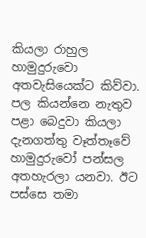කියලා රාහුල හාමුදුරුවො අතවැසියෙක්ට කිව්වා. පල කියන්නෙ නැතුව පළා බෙදුවා කියලා දැනගත්තු වෑත්තෑවේ හාමුදුරුවෝ පන්සල අතහැරලා යනවා. ඊට පස්සෙ තමා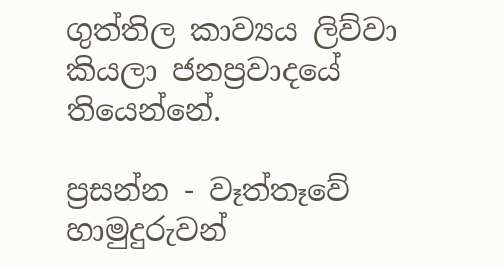ගුත්තිල කාව්‍යය ලිව්වා කියලා ජනප්‍රවාදයේ තියෙන්නේ.

ප්‍රසන්න - වෑත්තෑවේ හාමුදුරුවන්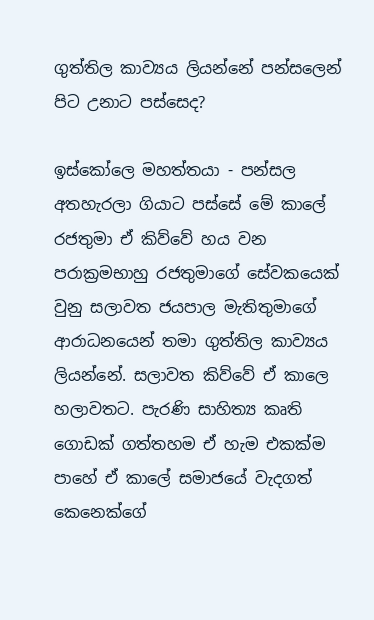ගුත්තිල කාව්‍යය ලියන්නේ පන්සලෙන් පිට උනාට පස්සෙද?

ඉස්කෝලෙ මහත්තයා - පන්සල අතහැරලා ගියාට පස්සේ මේ කාලේ රජතුමා ඒ කිව්වේ හය වන පරාක්‍රමභාහු රජතුමාගේ සේවකයෙක් වුනු සලාවත ජයපාල මැතිතුමාගේ ආරාධනයෙන් තමා ගුත්තිල කාව්‍යය ලියන්නේ. සලාවත කිව්වේ ඒ කාලෙ හලාවතට. පැරණි සාහිත්‍ය කෘති ගොඩක් ගත්තහම ඒ හැම එකක්ම පාහේ ඒ කාලේ සමාජයේ වැදගත් කෙනෙක්ගේ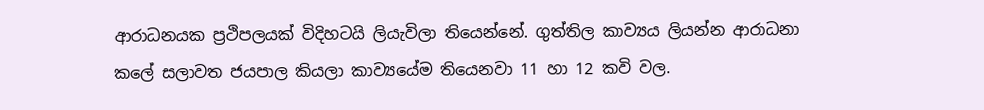ආරාධනයක ප්‍රථිපලයක් විදිහටයි ලියැවිලා තියෙන්නේ. ගුත්තිල කාව්‍යය ලියන්න ආරාධනා කලේ සලාවත ජයපාල කියලා කාව්‍යයේම තියෙනවා 11 හා 12 කවි වල.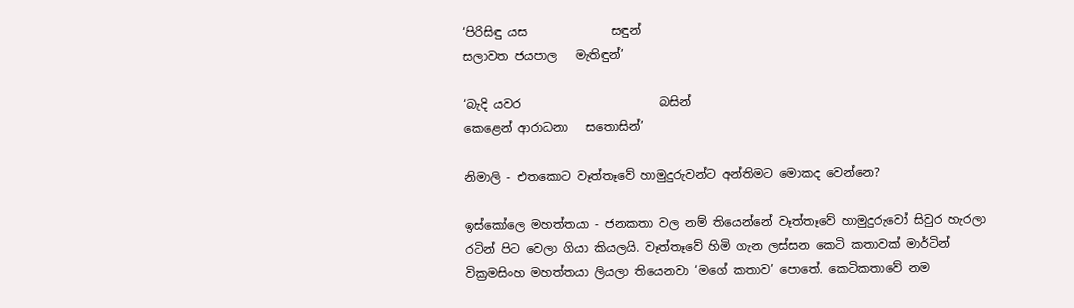‘පිරිසිඳු යස              සඳුන්
සලාවත ජයපාල   මැතිඳුන්’

‘බැදි යවර                       බසින්
කෙළෙන් ආරාධනා   සතොසින්’

නිමාලි - එතකොට වෑත්තෑවේ හාමුදුරුවන්ට අන්තිමට මොකද වෙන්නෙ?

ඉස්කෝලෙ මහත්තයා - ජනකතා වල නම් තියෙන්නේ වෑත්තෑවේ හාමුදුරුවෝ සිවුර හැරලා රටින් පිට වෙලා ගියා කියලයි. වෑත්තෑවේ හිමි ගැන ලස්සන කෙටි කතාවක් මාර්ටින් වික්‍රමසිංහ මහත්තයා ලියලා තියෙනවා ‘මගේ කතාව’ පොතේ. කෙටිකතාවේ නම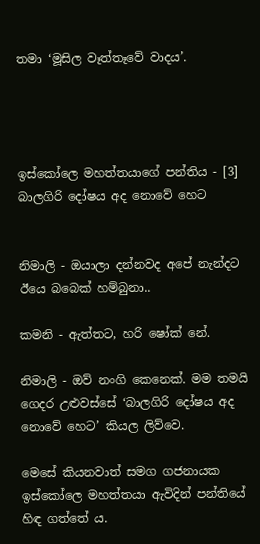තමා ‘මූසිල වෑත්තෑවේ වාදය’.




ඉස්කෝලෙ මහත්තයාගේ පන්තිය - [3] බාලගිරි දෝෂය අද නොවේ හෙට


නිමාලි - ඔයාලා දන්නවද අපේ නැන්දට ඊයෙ බබෙක් හම්බුනා..

කමනි - ඇත්තට, හරි ෂෝක් නේ.

නිමාලි - ඔව් නංගි කෙනෙක්. මම තමයි ගෙදර උළුවස්සේ ‘බාලගිරි දෝෂය අද නොවේ හෙට’ කියල ලිව්වෙ.

මෙසේ කියනවාත් සමග ගජනායක ඉස්කෝලෙ මහත්තයා ඇවිදින් පන්තියේ හිඳ ගත්තේ ය.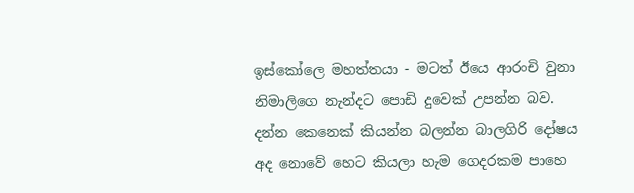ඉස්කෝලෙ මහත්තයා - මටත් ඊයෙ ආරංචි වුනා නිමාලිගෙ නැන්දට පොඩි දුවෙක් උපන්න බව. දන්න කෙනෙක් කියන්න බලන්න බාලගිරි දෝෂය අද නොවේ හෙට කියලා හැම ගෙදරකම පාහෙ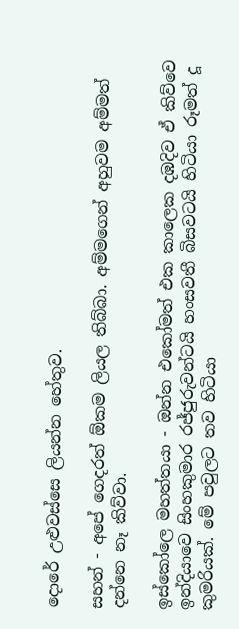දොරේ උළුවස්සෙ ලියන්න හේතුව.

සහන් - අපේ ගෙදරත් ඕකම ලියල තිබ්බා. අම්මගෙන් අහුවම අම්මත් දන්නෙ නෑ කිව්වා.

ඉස්කෝලෙ මහත්තයා - ඔන්න එකෝමත් එක කාලෙක දඹදිව ඒ කිව්වෙ ඉන්දියාවෙ සිංහකුමාර රජ්ජුරුවන්ටයි හංසවතී බිසවටයි හිටියා රූමත් දූ කුමරියක්. මේ පවුලට තව හිටියා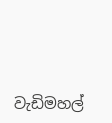වැඩිමහල්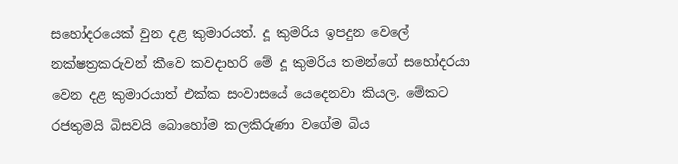සහෝදරයෙක් වුන දළ කුමාරයත්. දූ කුමරිය ඉපදුන වෙලේ නක්ෂත්‍රකරුවන් කීවෙ කවදාහරි මේ දූ කුමරිය තමන්ගේ සහෝදරයා වෙන දළ කුමාරයාත් එක්ක සංවාසයේ යෙදෙනවා කියල. මේකට රජතුමයි බිසවයි බොහෝම කලකිරුණා වගේම බිය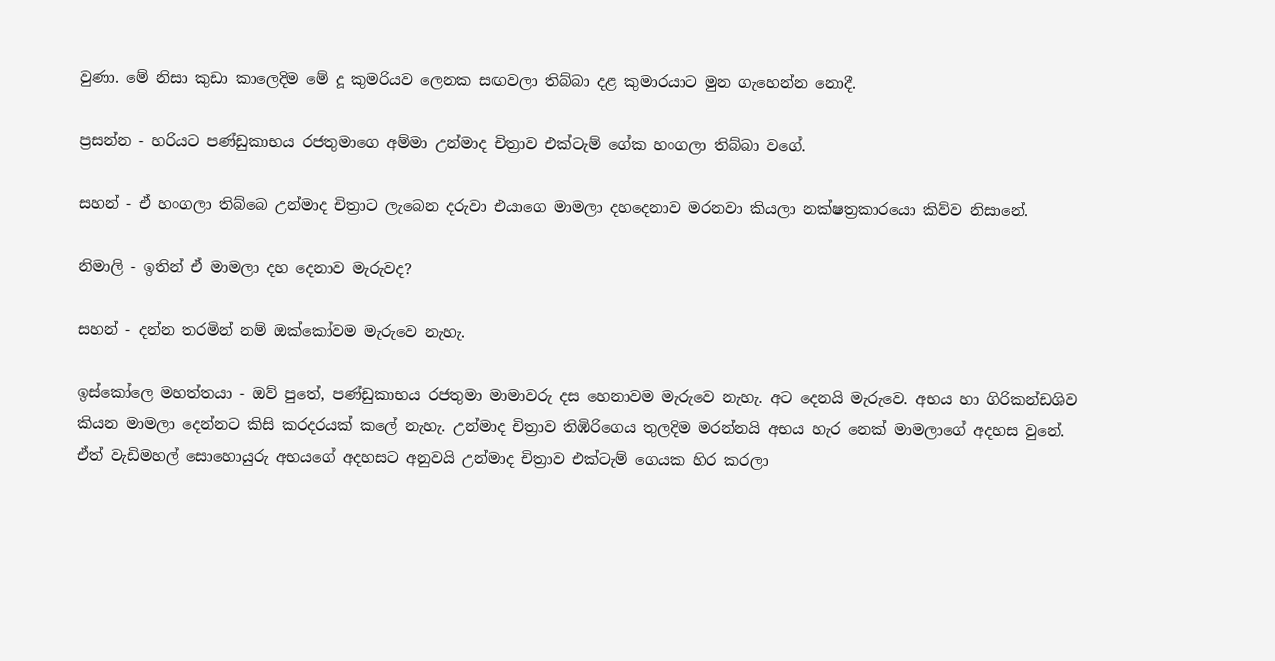වුණා. මේ නිසා කුඩා කාලෙදිම මේ දූ කුමරියව ලෙනක සඟවලා තිබ්බා දළ කුමාරයාට මුන ගැහෙන්න නොදී.

ප්‍රසන්න - හරියට පණ්ඩුකාභය රජතුමාගෙ අම්මා උන්මාද චිත්‍රාව එක්ටැම් ගේක හංගලා තිබ්බා වගේ.

සහන් - ඒ හංගලා තිබ්බෙ උන්මාද චිත්‍රාට ලැබෙන දරුවා එයාගෙ මාමලා දහදෙනාව මරනවා කියලා නක්ෂත්‍රකාරයො කිව්ව නිසානේ.

නිමාලි - ඉතින් ඒ මාමලා දහ දෙනාව මැරුවද?

සහන් - දන්න තරමින් නම් ඔක්කෝවම මැරුවෙ නැහැ.

ඉස්කෝලෙ මහත්තයා - ඔව් පුතේ, පණ්ඩුකාභය රජතුමා මාමාවරු දස හෙනාවම මැරුවෙ නැහැ. අට දෙනයි මැරුවෙ. අභය හා ගිරිකන්ඩශිව කියන මාමලා දෙන්නට කිසි කරදරයක් කලේ නැහැ. උන්මාද චිත්‍රාව තිඹිරිගෙය තුලදිම මරන්නයි අභය හැර නෙක් මාමලාගේ අදහස වුනේ. ඒත් වැඩිමහල් සොහොයුරු අභයගේ අදහසට අනුවයි උන්මාද චිත්‍රාව එක්ටැම් ගෙයක හිර කරලා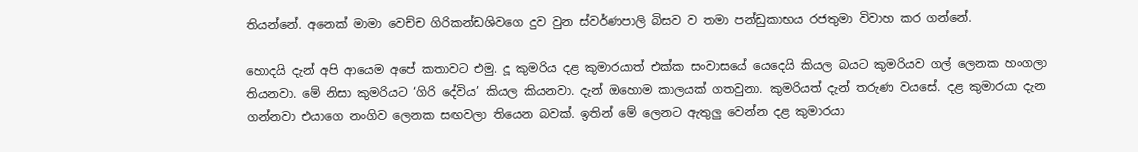තියන්නේ. අනෙක් මාමා වෙච්ච ගිරිකන්ඩශිවගෙ දුව වුන ස්වර්ණපාලි බිසව ව තමා පන්ඩුකාභය රජතුමා විවාහ කර ගන්නේ.

හොදයි දැන් අපි ආයෙම අපේ කතාවට එමු. දූ කුමරිය දළ කුමාරයාත් එක්ක සංවාසයේ යෙදෙයි කියල බයට කුමරියව ගල් ලෙනක හංගලා තියනවා. මේ නිසා කුමරියට ‘ගිරි දේවිය’ කියල කියනවා. දැන් ඔහොම කාලයක් ගතවුනා. කුමරියත් දැන් තරුණ වයසේ. දළ කුමාරයා දැන ගන්නවා එයාගෙ නංගිව ලෙනක සඟවලා තියෙන බවක්. ඉතින් මේ ලෙනට ඇතුලු වෙන්න දළ කුමාරයා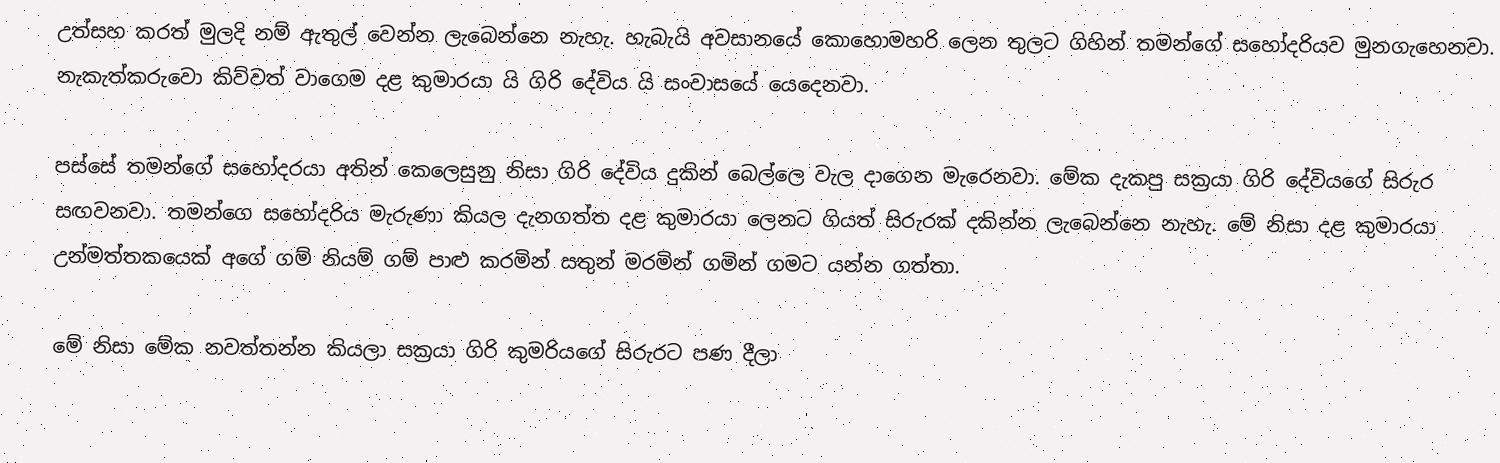උත්සහ කරත් මුලදි නම් ඇතුල් වෙන්න ලැබෙන්නෙ නැහැ. හැබැයි අවසානයේ කොහොමහරි ලෙන තුලට ගිහින් තමන්ගේ සහෝදරියව මුනගැහෙනවා. නැකැත්කරුවො කිව්වත් වාගෙම දළ කුමාරයා යි ගිරි දේවිය යි සංවාසයේ යෙදෙනවා.

පස්සේ තමන්ගේ සහෝදරයා අතින් කෙලෙසුනු නිසා ගිරි දේවිය දුකින් බෙල්ලෙ වැල දාගෙන මැරෙනවා. මේක දැකපු සක්‍රයා ගිරි දේවියගේ සිරුර සඟවනවා. තමන්ගෙ සහෝදරිය මැරුණා කියල දැනගත්ත දළ කුමාරයා ලෙනට ගියත් සිරුරක් දකින්න ලැබෙන්නෙ නැහැ. මේ නිසා දළ කුමාරයා උන්මත්තකයෙක් අගේ ගම් නියම් ගම් පාළු කරමින් සතුන් මරමින් ගමින් ගමට යන්න ගත්තා.

මේ නිසා මේක නවත්තන්න කියලා සක්‍රයා ගිරි කුමරියගේ සිරුරට පණ දීලා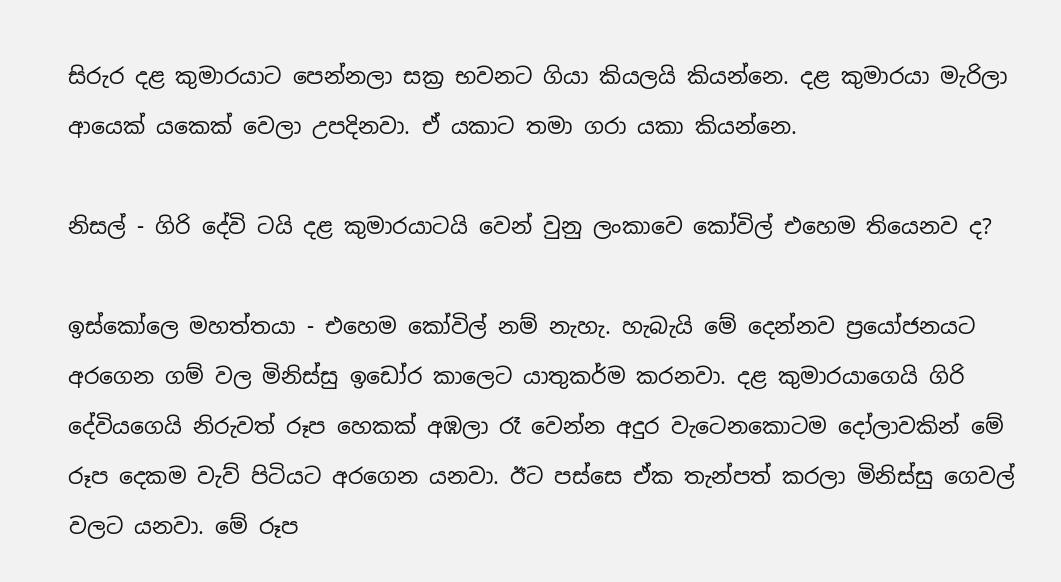සිරුර දළ කුමාරයාට පෙන්නලා සක්‍ර භවනට ගියා කියලයි කියන්නෙ. දළ කුමාරයා මැරිලා ආයෙක් යකෙක් වෙලා උපදිනවා. ඒ යකාට තමා ගරා යකා කියන්නෙ.

නිසල් - ගිරි දේවි ටයි දළ කුමාරයාටයි වෙන් වුනු ලංකාවෙ කෝවිල් එහෙම තියෙනව ද?

ඉස්කෝලෙ මහත්තයා - එහෙම කෝවිල් නම් නැහැ. හැබැයි මේ දෙන්නව ප්‍රයෝජනයට අරගෙන ගම් වල මිනිස්සු ඉඩෝර කාලෙට යාතුකර්ම කරනවා. දළ කුමාරයාගෙයි ගිරි දේවියගෙයි නිරුවත් රූප හෙකක් අඹලා රෑ වෙන්න අදුර වැටෙනකොටම දෝලාවකින් මේ රූප දෙකම වැව් පිටියට අරගෙන යනවා. ඊට පස්සෙ ඒක තැන්පත් කරලා මිනිස්සු ගෙවල් වලට යනවා. මේ රූප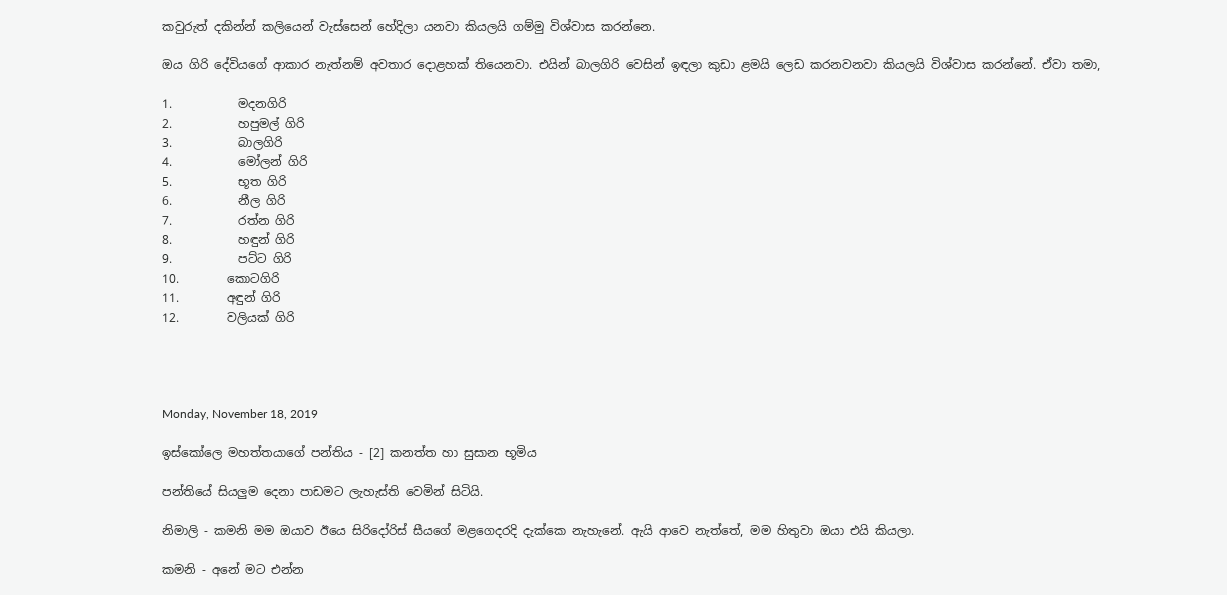කවුරුත් දකින්න් කලියෙන් වැස්සෙන් හේදිලා යනවා කියලයි ගම්මු විශ්වාස කරන්නෙ.

ඔය ගිරි දේවියගේ ආකාර නැත්නම් අවතාර දොළහක් තියෙනවා. එයින් බාලගිරි වෙසින් ඉඳලා කුඩා ළමයි ලෙඩ කරනවනවා කියලයි විශ්වාස කරන්නේ. ඒවා තමා,

1.           මදනගිරි
2.           හපුමල් ගිරි
3.           බාලගිරි
4.           මෝලන් ගිරි
5.           භූත ගිරි
6.           නීල ගිරි
7.           රත්න ගිරි
8.           හඳුන් ගිරි
9.           පට්ට ගිරි
10.        කොටගිරි
11.        අඳුන් ගිරි
12.        වලියක් ගිරි




Monday, November 18, 2019

ඉස්කෝලෙ මහත්තයාගේ පන්තිය - [2] කනත්ත හා සුසාන භූමිය

පන්තියේ සියලුම දෙනා පාඩමට ලැහැස්ති වෙමින් සිටියි.

නිමාලි - කමනි මම ඔයාව ඊයෙ සිරිදෝරිස් සීයගේ මළගෙදරදි දැක්කෙ නැහැනේ. ඇයි ආවෙ නැත්තේ, මම හිතුවා ඔයා එයි කියලා.

කමනි - අනේ මට එන්න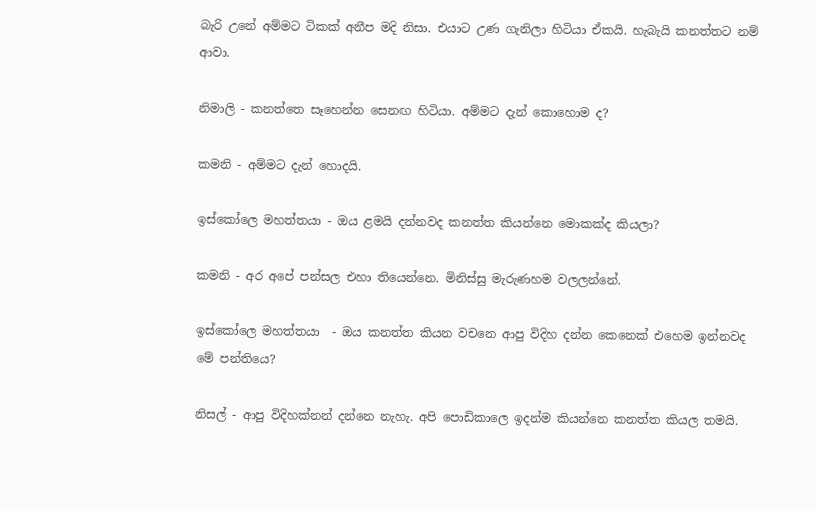බැරි උනේ අම්මට ටිකක් අනීප මදි නිසා. එයාට උණ ගැනිලා හිටියා ඒකයි. හැබැයි කනත්තට නම් ආවා.

නිමාලි - කනත්තෙ සෑහෙන්න සෙනඟ හිටියා. අම්මට දැන් කොහොම ද?

කමනි - අම්මට දැන් හොදයි.

ඉස්කෝලෙ මහත්තයා - ඔය ළමයි දන්නවද කනත්ත කියන්නෙ මොකක්ද කියලා?

කමනි - අර අපේ පන්සල එහා තියෙන්නෙ. මිනිස්සු මැරුණහම වලලන්නේ.

ඉස්කෝලෙ මහත්තයා  - ඔය කනත්ත කියන වචනෙ ආපු විදිහ දන්න කෙනෙක් එහෙම ඉන්නවද මේ පන්තියෙ?

නිසල් - ආපු විදිහක්නන් දන්නෙ නැහැ. අපි පොඩිකාලෙ ඉදන්ම කියන්නෙ කනත්ත කියල තමයි.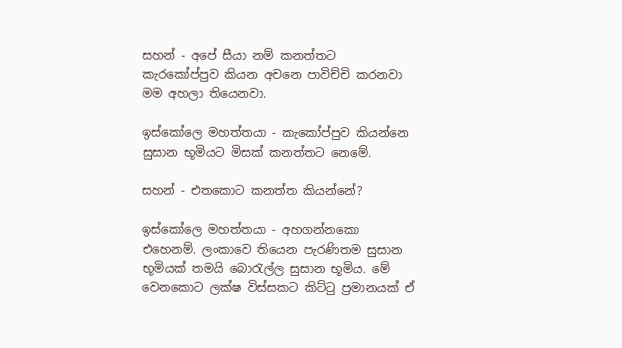සහන් - අපේ සීයා නම් කනත්තට කැරකෝප්පුව කියන අචනෙ පාවිච්චි කරනවා මම අහලා තියෙනවා.

ඉස්කෝලෙ මහත්තයා - කැකෝප්පුව කියන්නෙ සුසාන භූමියට මිසක් කනත්තට නෙමේ.

සහන් - එතකොට කනත්ත කියන්නේ?

ඉස්කෝලෙ මහත්තයා - අහගන්නකො එහෙනම්. ලංකාවෙ තියෙන පැරණිතම සුසාන භූමියක් තමයි බොරැල්ල සුසාන භූමිය. මේ වෙනකොට ලක්ෂ විස්සකට කිට්ටු ප්‍රමානයක් ඒ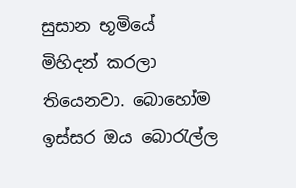සුසාන භූමියේ මිහිදන් කරලා තියෙනවා. බොහෝම ඉස්සර ඔය බොරැල්ල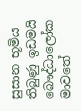සුසාන භූමිය තිබුණු ඉඩමයි බෞද්ධාලෝක මාවතේ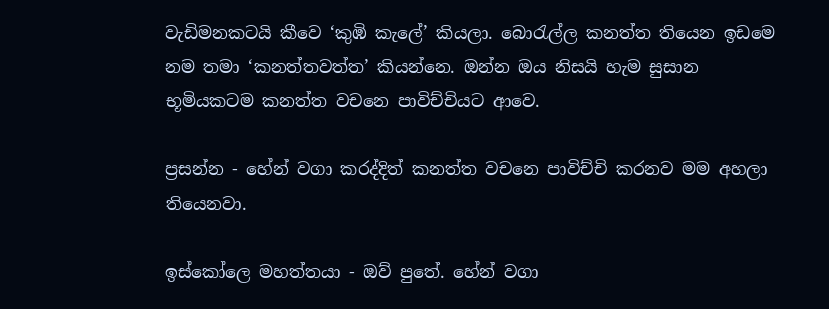වැඩිමනකටයි කීවෙ ‘කුඹි කැලේ’ කියලා. බොරැල්ල කනත්ත තියෙන ඉඩමෙ නම තමා ‘කනත්තවත්ත’ කියන්නෙ. ඔන්න ඔය නිසයි හැම සුසාන භූමියකටම කනත්ත වචනෙ පාවිච්චියට ආවෙ.

ප්‍රසන්න - හේන් වගා කරද්දිත් කනත්ත වචනෙ පාවිච්චි කරනව මම අහලා තියෙනවා.

ඉස්කෝලෙ මහත්තයා - ඔව් පුතේ. හේන් වගා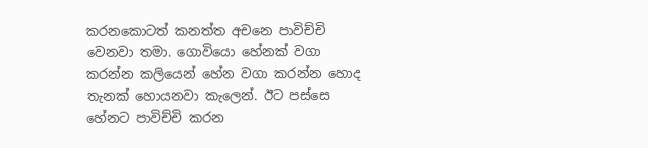කරනකොටත් කනත්ත අචනෙ පාවිච්චි වෙනවා තමා. ගොවියො හේනක් වගා කරන්න කලියෙන් හේන වගා කරන්න හොද තැනක් හොයනවා කැලෙන්. ඊට පස්සෙ හේනට පාවිච්චි කරන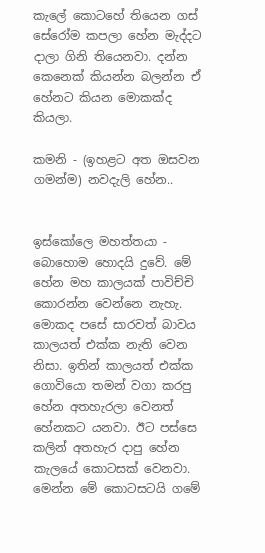කැලේ කොටහේ තියෙන ගස් සේරෝම කපලා හේන මැද්දට දාලා ගිනි තියෙනවා. දන්න කෙනෙක් කියන්න බලන්න ඒ හේනට කියන මොකක්ද කියලා.

කමනි - (ඉහළට අත ඔසවන ගමන්ම) නවදැලි හේන..


ඉස්කෝලෙ මහත්තයා - බොහොම හොදයි දුවේ. මේ හේන මහ කාලයක් පාවිච්චි කොරන්න වෙන්නෙ නැහැ. මොකද පසේ සාරවත් බාවය කාලයත් එක්ක නැති වෙන නිසා. ඉතින් කාලයත් එක්ක ගොවියො තමන් වගා කරපු හේන අතහැරලා වෙනත් හේනකට යනවා. ඊට පස්සෙ කලින් අතහැර දාපු හේන කැලයේ කොටසක් වෙනවා. මෙන්න මේ කොටසටයි ගමේ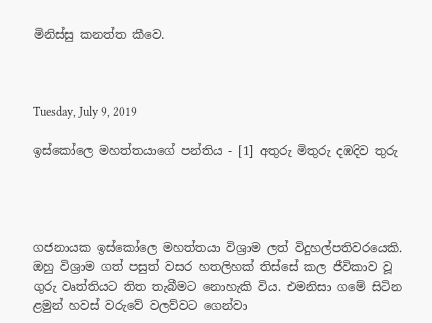මිනිස්සු කනත්ත කීවෙ.



Tuesday, July 9, 2019

ඉස්කෝලෙ මහත්තයාගේ පන්තිය - [1] අතුරු මිතුරු දඹදිව තුරු




ගජනායක ඉස්කෝලෙ මහත්තයා විශ්‍රාම ලත් විදුහල්පතිවරයෙකි. ඔහු විශ්‍රාම ගත් පසුත් වසර හතලිහක් තිස්සේ කල ජීවිකාව වූ ගුරු වෘත්තියට තිත තැබීමට නොහැකි විය. එමනිසා ගමේ සිටින ළමුන් හවස් වරුවේ වලව්වට ගෙන්වා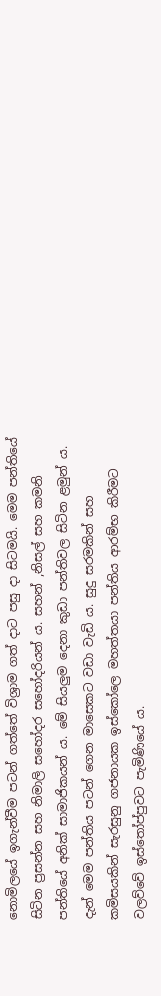නොමිලයේ ඉගැන්වීම පටන් ගත්තේ විශ්‍රාම ගත් දාට පසු දා සිටමයි. මෙම පන්තියේ සිටින ප්‍රසන්න සහ නිමාලි සහෝදර සහෝදරියන් ය. සහන් ,නිසල් සහ කමනි පන්තියේ අනික් සාමාජිකයන් ය. මේ සියලුම දෙනා කුඩා පන්තිවල සිටින ළමුන් ය. දැන් මෙම පන්තිය පටන් ගෙන මාසෙකට වඩා වැඩි ය. සුදු සරමකින් සහ කමිසයකින් සැරසුනු ගජනායක ඉස්කෝලෙ මහත්තයා පන්තිය ආරම්භ කිරීමට වලව්වේ ඉස්තෝප්පුවට පැමිණියේ ය.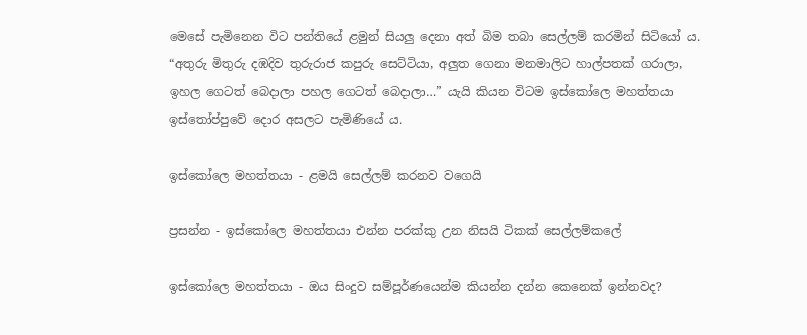මෙසේ පැමිනෙන විට පන්තියේ ළමුන් සියලු දෙනා අත් බිම තබා සෙල්ලම් කරමින් සිටියෝ ය. “අතුරු මිතුරු දඹදිව තුරුරාජ කපුරු සෙට්ටියා, අලුත ගෙනා මනමාලිට හාල්පතක් ගරාලා, ඉහල ගෙටත් බෙදාලා පහල ගෙටත් බෙදාලා…” යැයි කියන විටම ඉස්කෝලෙ මහත්තයා ඉස්තෝප්පුවේ දොර අසලට පැමිණියේ ය.

ඉස්කෝලෙ මහත්තයා - ළමයි සෙල්ලම් කරනව වගෙයි

ප්‍රසන්න - ඉස්කෝලෙ මහත්තයා එන්න පරක්කු උන නිසයි ටිකක් සෙල්ලම්කලේ

ඉස්කෝලෙ මහත්තයා - ඔය සිංදුව සම්පූර්ණයෙන්ම කියන්න දන්න කෙනෙක් ඉන්නවද?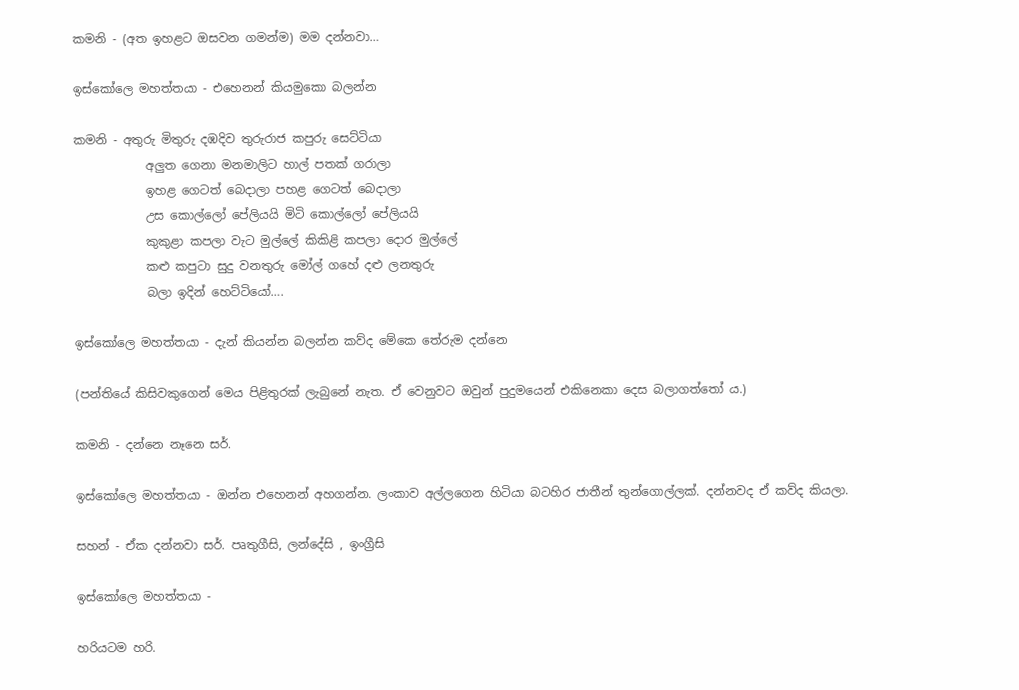කමනි - (අත ඉහළට ඔසවන ගමන්ම) මම දන්නවා…

ඉස්කෝලෙ මහත්තයා - එහෙනන් කියමුකො බලන්න

කමනි - අතුරු මිතුරු දඹදිව තුරුරාජ කපුරු සෙට්ටියා
            අලුත ගෙනා මනමාලිට හාල් පතක් ගරාලා
            ඉහළ ගෙටත් බෙදාලා පහළ ගෙටත් බෙදාලා
            උස කොල්ලෝ පේලියයි මිටි කොල්ලෝ පේලියයි
            කුකුළා කපලා වැට මුල්ලේ කිකිළි කපලා දොර මුල්ලේ
            කළු කපුටා සුදු වනතුරු මෝල් ගහේ දළු ලනතුරු
            බලා ඉදින් හෙට්ටියෝ….

ඉස්කෝලෙ මහත්තයා - දැන් කියන්න බලන්න කව්ද මේකෙ තේරුම දන්නෙ

(පන්තියේ කිසිවකුගෙන් මෙය පිළිතුරක් ලැබුනේ නැත. ඒ වෙනුවට ඔවුන් පුදුමයෙන් එකිනෙකා දෙස බලාගත්තෝ ය.)

කමනි - දන්නෙ නෑනෙ සර්.

ඉස්කෝලෙ මහත්තයා - ඔන්න එහෙනන් අහගන්න. ලංකාව අල්ලගෙන හිටියා බටහිර ජාතීන් තුන්ගොල්ලක්. දන්නවද ඒ කව්ද කියලා.

සහන් - ඒක දන්නවා සර්. පෘතුගීසි, ලන්දේසි , ඉංග්‍රීසි

ඉස්කෝලෙ මහත්තයා -

හරියටම හරි.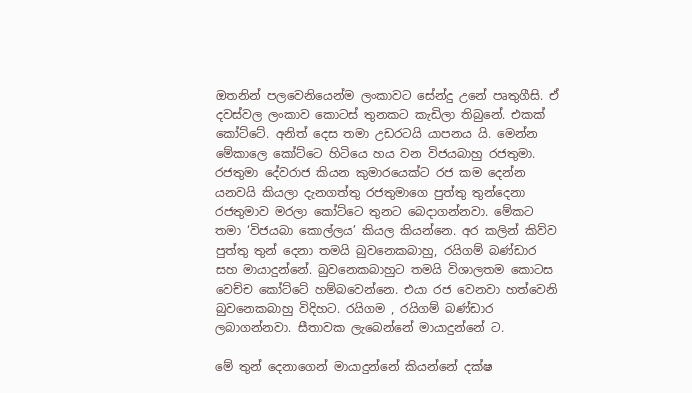ඔතනින් පලවෙනියෙන්ම ලංකාවට සේන්දු උනේ පෘතුගීසි. ඒ දවස්වල ලංකාව කොටස් තුනකට කැඩිලා තිබුනේ. එකක් කෝට්ටේ. අනිත් දෙස තමා උඩරටයි යාපනය යි. මෙන්න මේකාලෙ කෝට්ටෙ හිටියෙ හය වන විජයබාහු රජතුමා. රජතුමා දේවරාජ කියන කුමාරයෙක්ට රජ කම දෙන්න යනවයි කියලා දැනගත්තු රජතුමාගෙ පුත්තු තුන්දෙනා රජතුමාව මරලා කෝට්ටෙ තුනට බෙදාගන්නවා. මේකට තමා ‘විජයබා කොල්ලය’ කියල කියන්නෙ. අර කලින් කිව්ව පුත්තු තුන් දෙනා තමයි බුවනෙකබාහු, රයිගම් බණ්ඩාර සහ මායාදුන්නේ. බුවනෙකබාහුට තමයි විශාලතම කොටස වෙච්ච කෝට්ටේ හම්බවෙන්නෙ. එයා රජ වෙනවා හත්වෙනි බුවනෙකබාහු විදිහට. රයිගම , රයිගම් බණ්ඩාර ලබාගන්නවා. සීතාවක ලැබෙන්නේ මායාදුන්නේ ට.

මේ තුන් දෙනාගෙන් මායාදුන්නේ කියන්නේ දක්ෂ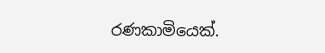රණකාමියෙක්.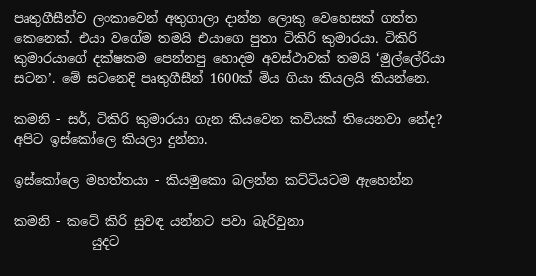පෘතුගීසීන්ව ලංකාවෙන් අතුගාලා දාන්න ලොකු වෙහෙසක් ගත්ත කෙනෙක්. එයා වගේම තමයි එයාගෙ පුතා ටිකිරි කුමාරයා. ටිකිරි කුමාරයාගේ දක්ෂකම පෙන්නපු හොදම අවස්ථාවක් තමයි ‘මුල්ලේරියා සටන’. මේ සටනෙදි පෘතුගීසීන් 1600ක් මිය ගියා කියලයි කියන්නෙ.

කමනි - සර්, ටිකිරි කුමාරයා ගැන කියවෙන කවියක් තියෙනවා නේද? අපිට ඉස්කෝලෙ කියලා දුන්නා.

ඉස්කෝලෙ මහත්තයා - කියමුකො බලන්න කට්ටියටම ඇහෙන්න

කමනි - කටේ කිරි සුවඳ යන්නට පවා බැරිවුනා
            යුදට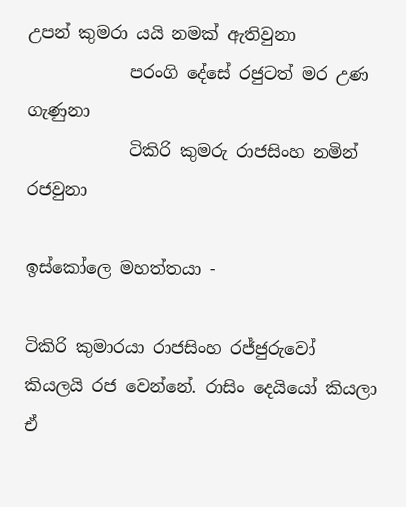උපන් කුමරා යයි නමක්‌ ඇතිවුනා
            පරංගි දේසේ රජුටත් මර උණ ගැණුනා
            ටිකිරි කුමරු රාජසිංහ නමින් රජවුනා

ඉස්කෝලෙ මහත්තයා -

ටිකිරි කුමාරයා රාජසිංහ රජ්ජුරුවෝ කියලයි රජ වෙන්නේ. රාසිං දෙයියෝ කියලා ඒ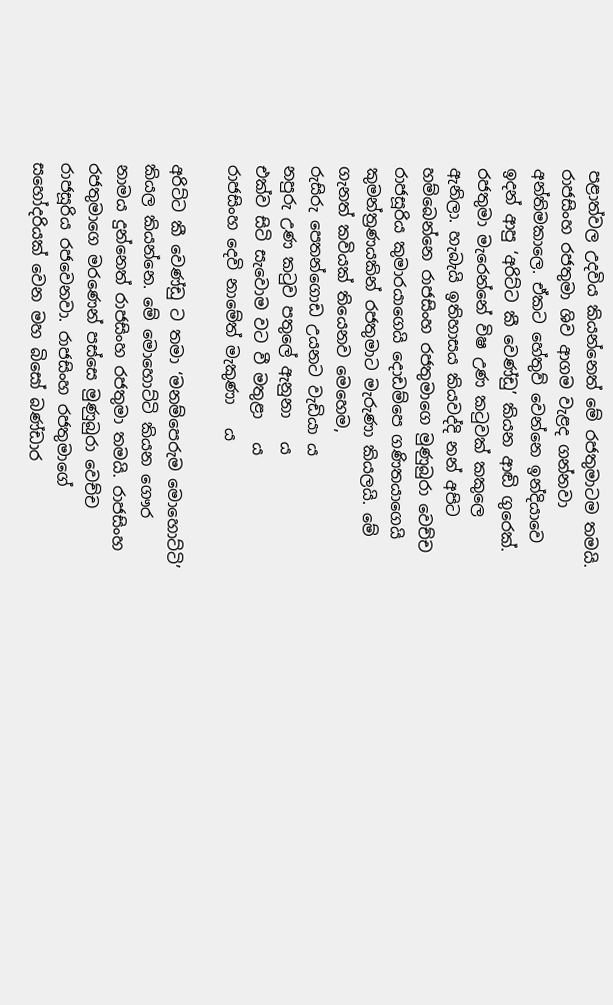පළාත්වල උදවිය කියන්නෙත් මේ රජතුමාටම තමයි. රාජසිංහ රජතුමා ශිව ආගම වැළද ගන්නවා අන්තිමකාලෙ. ඒකට හේතුව් වෙන්නෙ ඉන්දියාවෙ ඉදන් ආපු ‘අරිට්ට කී වෙණ්ඩු’ කියන ආඬි ගුරෙක්. රජතුමා මැරෙන්නේ විෂ උණ කටුවක් කකුලෙ ඇනිලා. හැබැයි ඉතිහාසය කියවද්දි නන් අපිට හම්බෙන්නෙ රාජසිංහ රජතුමාගෙ මුණුබුරා වෙච්ච රාජසූරිය කුමාරයාගෙයි දොඩම්පෙ ගණිතයාගෙයි කුමන්ත්‍රණයකින් රජතුමාට මැරුණා කියලයි. මේ ගැනත් කවියක් තියෙනව මෙහෙම,
රුසිරු පෙතන්ගොඩ උයනට වැඩියා ය
නපුරු උණ කටුව පතුලේ ඇනුනා   ය
එක්ව සිටි සැවොම වට වී මතුළා   ය
රාජසිංහ දෙවි නාමේත් මැකුණා   ය

අරිට්ට කී වෙණ්ඩු ට තමා ‘මනම්පෙරුම මොහොට්ටි’ කියල කියන්නෙ. මේ මොහොට්ටි කියන ගෞර නාමය දුන්නෙත් රාජසිංහ රජතුමා තමයි. රාජසිංහ රජතුමාගෙ මරණෙන් පස්සෙ මුණුබුරා වෙච්ච රාජසූරිය රජවෙනවා. රාජසිංහ රජතුමාගේ සහෝදරියක් වෙන මහ බිසෝ බණ්ඩාර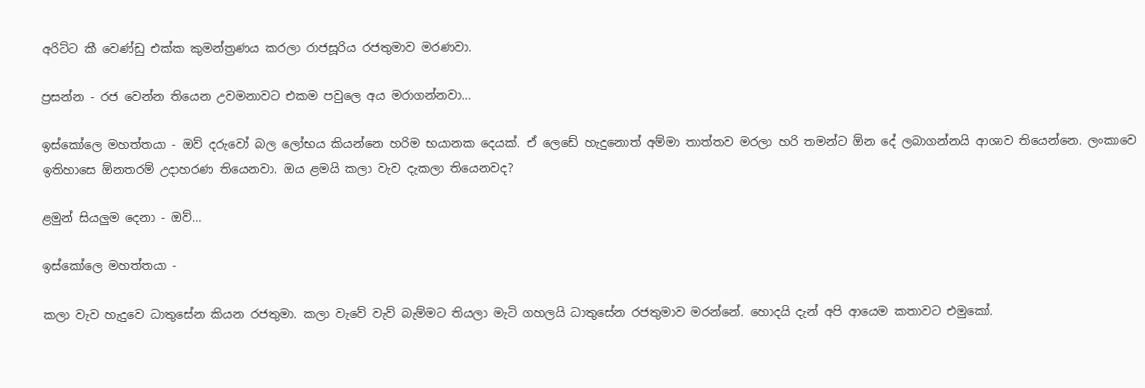අරිට්ට කී වෙණ්ඩු එක්ක කුමන්ත්‍රණය කරලා රාජසූරිය රජතුමාව මරණවා.

ප්‍රසන්න - රජ වෙන්න තියෙන උවමනාවට එකම පවුලෙ අය මරාගන්නවා…

ඉස්කෝලෙ මහත්තයා - ඔව් දරුවෝ බල ලෝභය කියන්නෙ හරිම භයානක දෙයක්. ඒ ලෙඩේ හැදුනොත් අම්මා තාත්තව මරලා හරි තමන්ට ඕන දේ ලබාගන්නයි ආශාව තියෙන්නෙ. ලංකාවෙ ඉතිහාසෙ ඕනතරම් උදාහරණ තියෙනවා. ඔය ළමයි කලා වැව දැකලා තියෙනවද?

ළමුන් සියලුම දෙනා - ඔව්…

ඉස්කෝලෙ මහත්තයා -

කලා වැව හැදුවෙ ධාතුසේන කියන රජතුමා. කලා වැවේ වැව් බැම්මට තියලා මැටි ගහලයි ධාතුසේන රජතුමාව මරන්නේ. හොදයි දැන් අපි ආයෙම කතාවට එමුකෝ.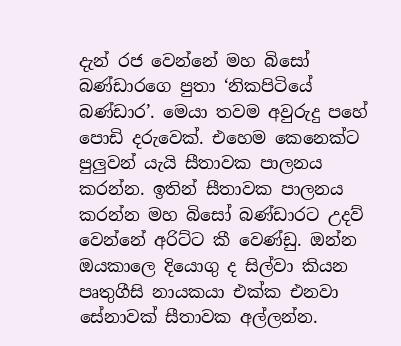දැන් රජ වෙන්නේ මහ බිසෝ බණ්ඩාරගෙ පුතා ‘නිකපිටියේ බණ්ඩාර’. මෙයා තවම අවුරුදු පහේ පොඩි දරුවෙක්. එහෙම කෙනෙක්ට පුලුවන් යැයි සීතාවක පාලනය කරන්න. ඉතින් සීතාවක පාලනය කරන්න මහ බිසෝ බණ්ඩාරට උදව් වෙන්නේ අරිට්ට කී වෙණ්ඩු. ඔන්න ඔයකාලෙ දියොගු ද සිල්වා කියන පෘතුගීසි නායකයා එක්ක එනවා සේනාවක් සීතාවක අල්ලන්න.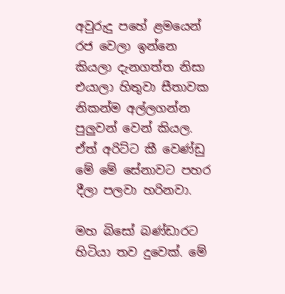අවුරුදු පහේ ළමයෙන් රජ වෙලා ඉන්නෙ කියලා දැනගත්ත නිසා එයාලා හිතුවා සීතාවක නිකන්ම අල්ලගන්න පුලුවන් වෙන් කියල. ඒත් අරිට්ට කී වෙණ්ඩු මේ මේ සේනාවට පහර දීලා පලවා හරිනවා.

මහ බිසෝ බණ්ඩාරට හිටියා තව දුවෙක්. මේ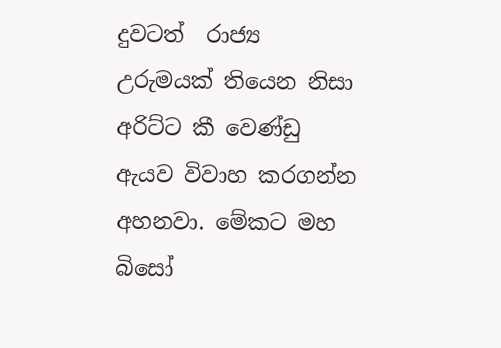දුවටත්  රාජ්‍ය උරුමයක් තියෙන නිසා අරිට්ට කී වෙණ්ඩු ඇයව විවාහ කරගන්න අහනවා. මේකට මහ බිසෝ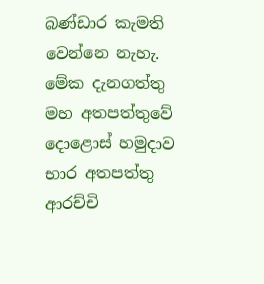බණ්ඩාර කැමති වෙන්නෙ නැහැ. මේක දැනගත්තු මහ අතපත්තුවේ දොළොස් හමුදාව භාර අතපත්තු ආරච්චි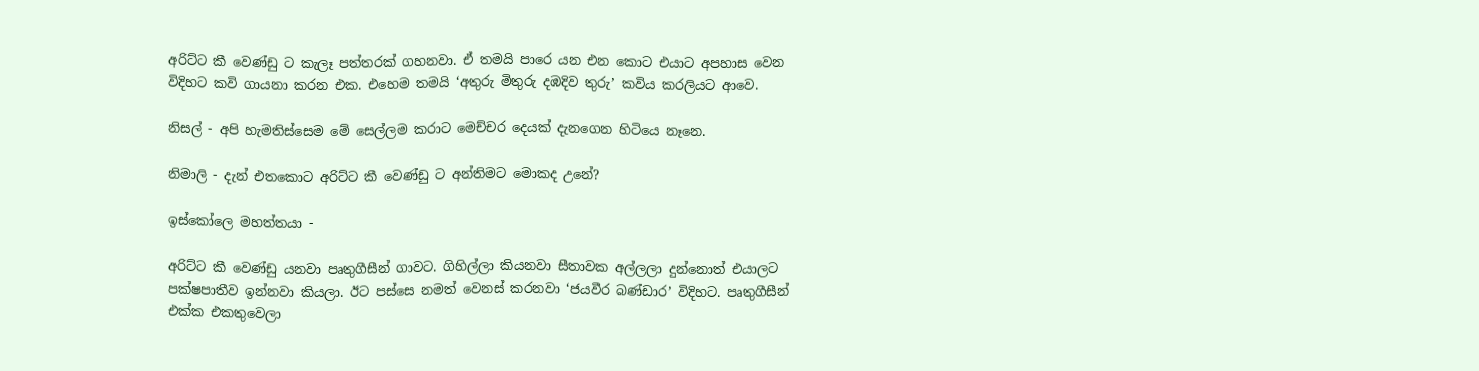අරිට්ට කී වෙණ්ඩු ට කැලෑ පත්තරක් ගහනවා. ඒ තමයි පාරෙ යන එන කොට එයාට අපහාස වෙන විදිහට කවි ගායනා කරන එක. එහෙම තමයි ‘අතුරු මිතුරු දඹදිව තුරු’ කවිය කරලියට ආවෙ.

නිසල් - අපි හැමතිස්සෙම මේ සෙල්ලම කරාට මෙච්චර දෙයක් දැනගෙන හිටියෙ නෑනෙ.

නිමාලි - දැන් එතකොට අරිට්ට කී වෙණ්ඩු ට අන්තිමට මොකද උනේ?

ඉස්කෝලෙ මහත්තයා -

අරිට්ට කී වෙණ්ඩු යනවා පෘතුගීසීන් ගාවට. ගිහිල්ලා කියනවා සීතාවක අල්ලලා දුන්නොත් එයාලට පක්ෂපාතීව ඉන්නවා කියලා. ඊට පස්සෙ නමත් වෙනස් කරනවා ‘ජයවීර බණ්ඩාර’ විදිහට. පෘතුගීසීන් එක්ක එකතුවෙලා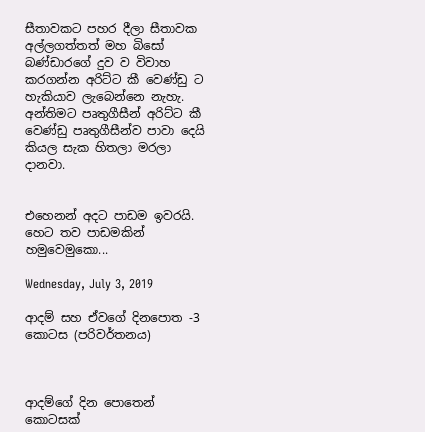සීතාවකට පහර දීලා සීතාවක අල්ලගත්තත් මහ බිසෝ බණ්ඩාරගේ දුව ව විවාහ කරගන්න අරිට්ට කී වෙණ්ඩු ට හැකියාව ලැබෙන්නෙ නැහැ. අන්තිමට පෘතුගීසීන් අරිට්ට කී වෙණ්ඩු පෘතුගීසීන්ව පාවා දෙයි කියල සැක හිතලා මරලා දානවා.


එහෙනන් අදට පාඩම ඉවරයි. හෙට තව පාඩමකින් හමුවෙමුකො...

Wednesday, July 3, 2019

ආදම් සහ ඒවගේ දිනපොත -3 කොටස (පරිවර්තනය)



ආදම්ගේ දින පොතෙන් කොටසක්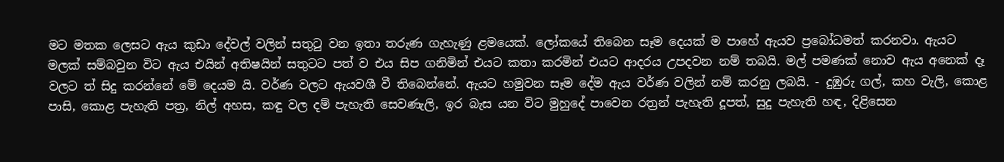මට මතක ලෙසට ඇය කුඩා දේවල් වලින් සතුටු වන ඉතා තරුණ ගැහැණු ළමයෙක්. ලෝකයේ තිබෙන සෑම දෙයක් ම පාහේ ඇයව ප්‍රබෝධමත් කරනවා. ඇයට මලක් සම්බවුන විට ඇය එයින් අතිෂයින් සතුටට පත් ව එය සිප ගනිමින් එයට කතා කරමින් එයට ආදරය උපදවන නම් තබයි. මල් පමණක් නොව ඇය අනෙක් දෑ වලට ත් සිදු කරන්නේ මේ දෙයම යි. වර්ණ වලට ඇයවශී වී තිබෙන්නේ. ඇයට හමුවන සෑම දේම ඇය වර්ණ වලින් නම් කරනු ලබයි. - දුඹුරු ගල්, කහ වැලි, කොළ පාසි, කොළ පැහැති පත්‍ර, නිල් අහස, කඳු වල දම් පැහැති සෙවණැලි, ඉර බැස යන විට මුහුදේ පාවෙන රත්‍රන් පැහැති දූපත්, සුදු පැහැති හඳ, දිළිසෙන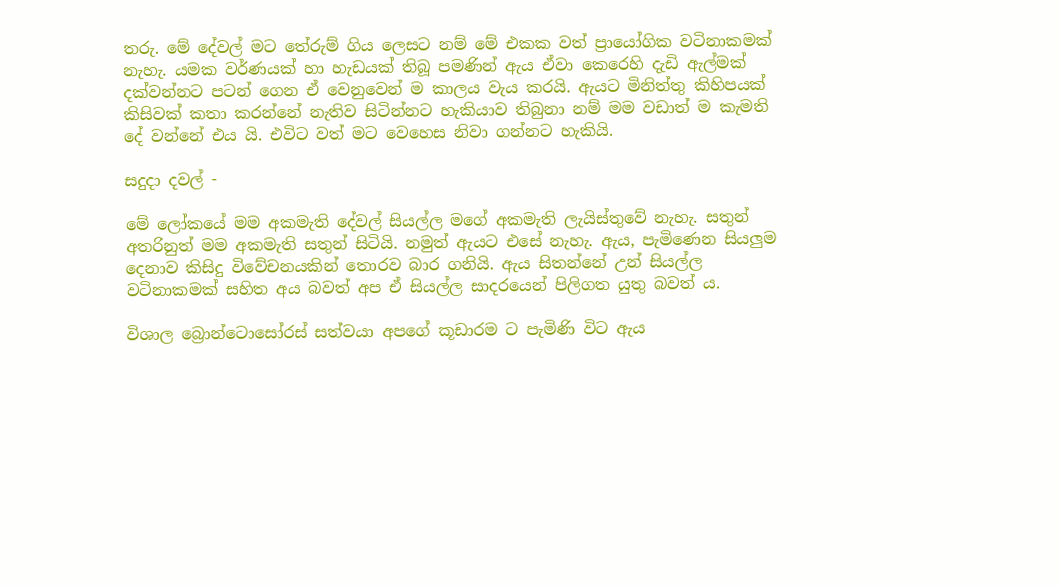තරු. මේ දේවල් මට තේරුම් ගිය ලෙසට නම් මේ එකක වත් ප්‍රායෝගික වටිනාකමක් නැහැ. යමක වර්ණයක් හා හැඩයක් තිබූ පමණින් ඇය ඒවා කෙරෙහි දැඩි ඇල්මක් දක්වන්නට පටන් ගෙන ඒ වෙනුවෙන් ම කාලය වැය කරයි. ඇයට මිනිත්තු කිහිපයක් කිසිවක් කතා කරන්නේ නැතිව සිටින්නට හැකියාව තිබුනා නම් මම වඩාත් ම කැමති දේ වන්නේ එය යි. එවිට වත් මට වෙහෙස නිවා ගන්නට හැකියි.

සදුදා දවල් -

මේ ලෝකයේ මම අකමැති දේවල් සියල්ල මගේ අකමැති ලැයිස්තුවේ නැහැ. සතුන් අතරිනුත් මම අකමැති සතුන් සිටියි. නමුත් ඇයට එසේ නැහැ. ඇය, පැමිණෙන සියලුම දෙනාව කිසිදු විවේචනයකින් තොරව බාර ගනියි. ඇය සිතන්නේ උන් සියල්ල වටිනාකමක් සහිත අය බවත් අප ඒ සියල්ල සාදරයෙන් පිලිගත යුතු බවත් ය.

විශාල බ්‍රොන්ටොසෝරස් සත්වයා අපගේ කූඩාරම ට පැමිණි විට ඇය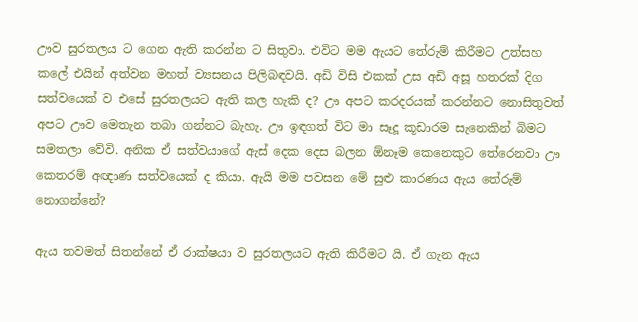ඌව සුරතලය ට ගෙන ඇති කරන්න ට සිතුවා. එවිට මම ඇයට තේරුම් කිරීමට උත්සහ කලේ එයින් අත්වන මහත් ව්‍යසනය පිලිබඳවයි. අඩි විසි එකක් උස අඩි අසූ හතරක් දිග සත්වයෙක් ව එසේ සුරතලයට ඇති කල හැකි ද? ඌ අපට කරදරයක් කරන්නට නොසිතුවත් අපට ඌව මෙතැන තබා ගන්නට බැහැ. ඌ ඉඳගත් විට මා සෑදූ කූඩාරම සැනෙකින් බිමට සමතලා වේවි. අනික ඒ සත්වයාගේ ඇස් දෙක දෙස බලන ඕනෑම කෙනෙකුට තේරෙනවා ඌ කෙතරම් අඥාණ සත්වයෙක් ද කියා. ඇයි මම පවසන මේ සුළු කාරණය ඇය තේරුම් නොගන්නේ?

ඇය තවමත් සිතන්නේ ඒ රාක්ෂයා ව සුරතලයට ඇති කිරීමට යි. ඒ ගැන ඇය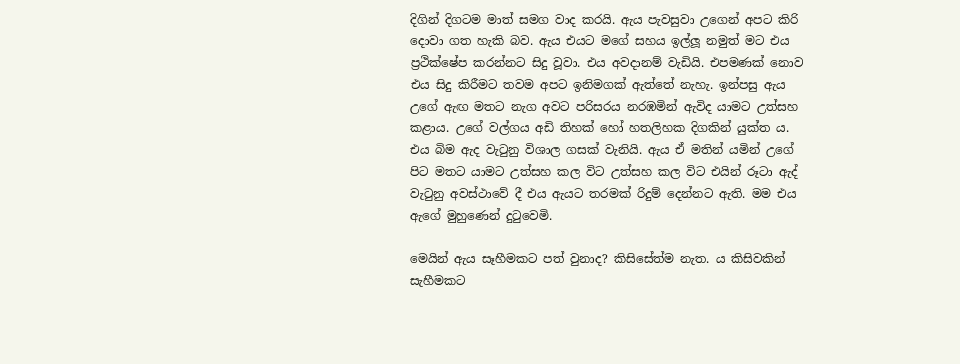දිගින් දිගටම මාත් සමග වාද කරයි. ඇය පැවසුවා උගෙන් අපට කිරි දොවා ගත හැකි බව. ඇය එයට මගේ සහය ඉල්ලූ නමුත් මට එය ප්‍රථික්ෂේප කරන්නට සිදු වූවා. එය අවදානම් වැඩියි. එපමණක් නොව එය සිදු කිරීමට තවම අපට ඉනිමගක් ඇත්තේ නැහැ. ඉන්පසු ඇය උගේ ඇඟ මතට නැග අවට පරිසරය නරඹමින් ඇවිද යාමට උත්සහ කළාය. උගේ වල්ගය අඩි තිහක් හෝ හතලිහක දිගකින් යුක්ත ය. එය බිම ඇද වැටුනු විශාල ගසක් වැනියි. ඇය ඒ මතින් යමින් උගේ පිට මතට යාමට උත්සහ කල විට උත්සහ කල විට එයින් රූටා ඇද් වැටුනු අවස්ථාවේ දී එය ඇයට තරමක් රිදුම් දෙන්නට ඇති. මම එය ඇගේ මුහුණෙන් දුටුවෙමි.

මෙයින් ඇය සෑහීමකට පත් වුනාද? කිසිසේත්ම නැත. ය කිසිවකින් සැහීමකට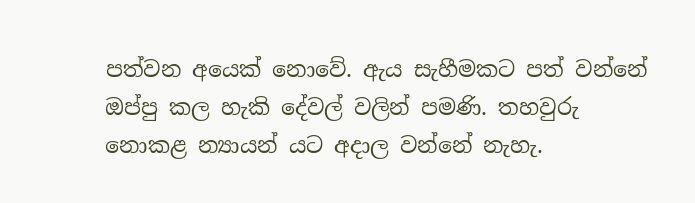පත්වන අයෙක් නොවේ. ඇය සැහීමකට පත් වන්නේ ඔප්පු කල හැකි දේවල් වලින් පමණි. තහවුරු නොකළ න්‍යායන් යට අදාල වන්නේ නැහැ.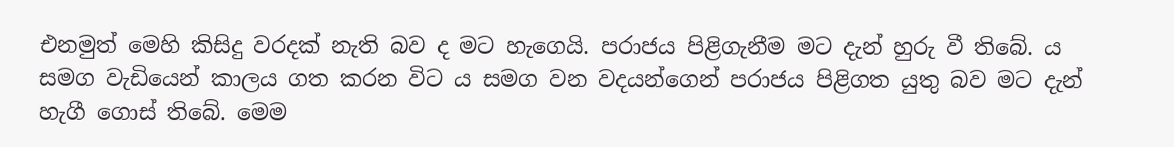එනමුත් මෙහි කිසිදු වරදක් නැති බව ද මට හැගෙයි. පරාජය පිළිගැනීම මට දැන් හුරු වී තිබේ. ය සමග වැඩියෙන් කාලය ගත කරන විට ය සමග වන වදයන්ගෙන් පරාජය පිළිගත යුතු බව මට දැන් හැගී ගොස් තිබේ. මෙම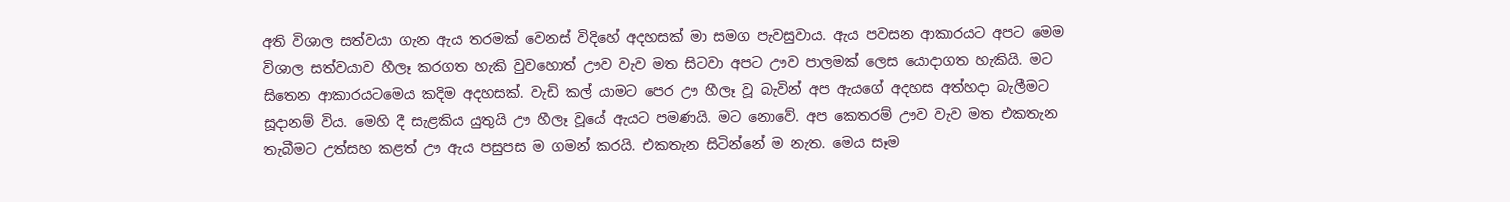අති විශාල සත්වයා ගැන ඇය තරමක් වෙනස් විදිහේ අදහසක් මා සමග පැවසුවාය. ඇය පවසන ආකාරයට අපට මෙම විශාල සත්වයාව හීලෑ කරගත හැකි වුවහොත් ඌව වැව මත සිටවා අපට ඌව පාලමක් ලෙස යොදාගත හැකියි. මට සිතෙන ආකාරයටමෙය කදිම අදහසක්. වැඩි කල් යාමට පෙර ඌ හීලෑ වූ බැවින් අප ඇයගේ අදහස අත්හදා බැලීමට සූදානම් විය. මෙහි දී සැළකිය යුතුයි ඌ හීලෑ වූයේ ඇයට පමණයි. මට නොවේ. අප කෙතරම් ඌව වැව මත එකතැන තැබීමට උත්සහ කළත් ඌ ඇය පසුපස ම ගමන් කරයි. එකතැන සිටින්නේ ම නැත. මෙය සෑම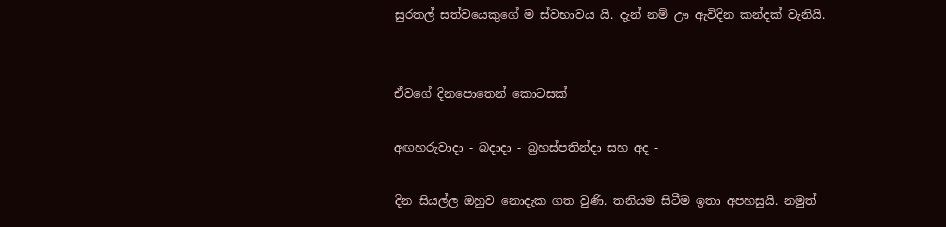සුරතල් සත්වයෙකුගේ ම ස්වභාවය යි. දැන් නම් ඌ ඇවිදින කන්දක් වැනියි.


ඒවගේ දිනපොතෙන් කොටසක්

අඟහරුවාදා - බදාදා - බ්‍රහස්පතින්දා සහ අද -

දින සියල්ල ඔහුව නොදැක ගත වුණි. තනියම සිටීම ඉතා අපහසුයි. නමුත්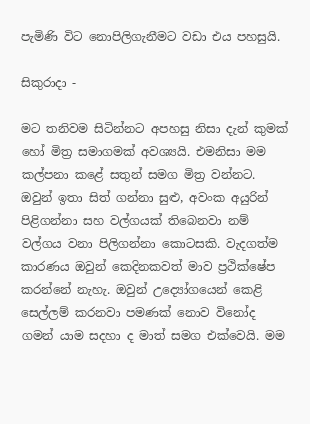පැමිණි විට නොපිලිගැනීමට වඩා එය පහසුයි.

සිකුරාදා -

මට තනිවම සිටින්නට අපහසු නිසා දැන් කුමක් හෝ මිත්‍ර සමාගමක් අවශ්‍යයි. එමනිසා මම කල්පනා කළේ සතුන් සමග මිත්‍ර වන්නට. ඔවුන් ඉතා සිත් ගන්නා සුළු, අවංක අයුරින් පිළිගන්නා සහ වල්ගයක් තිබෙනවා නම් වල්ගය වනා පිලිගන්නා කොටසකි. වැදගත්ම කාරණය ඔවුන් කෙදිනකවත් මාව ප්‍රථික්ෂේප කරන්නේ නැහැ. ඔවුන් උද්‍යෝගයෙන් කෙළි සෙල්ලම් කරනවා පමණක් නොව විනෝද ගමන් යාම සදහා ද මාත් සමග එක්වෙයි. මම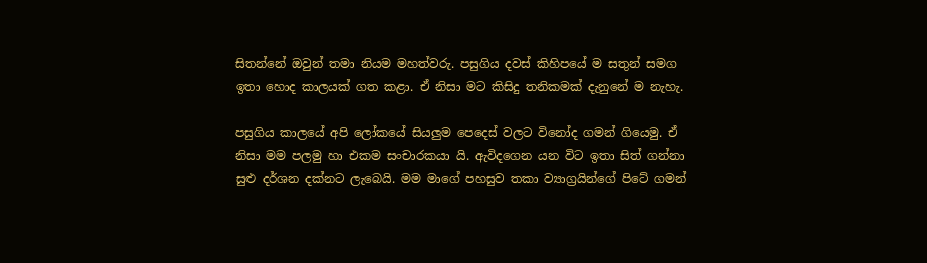සිතන්නේ ඔවුන් තමා නියම මහත්වරු. පසුගිය දවස් කිහිපයේ ම සතුන් සමග ඉතා හොද කාලයක් ගත කළා. ඒ නිසා මට කිසිදු තනිකමක් දැනුනේ ම නැහැ.

පසුගිය කාලයේ අපි ලෝකයේ සියලුම පෙදෙස් වලට විනෝද ගමන් ගියෙමු. ඒ නිසා මම පලමු හා එකම සංචාරකයා යි. ඇවිදගෙන යන විට ඉතා සිත් ගන්නා සුළු දර්ශන දක්නට ලැබෙයි. මම මාගේ පහසුව තකා ව්‍යාග්‍රයින්ගේ පිටේ ගමන්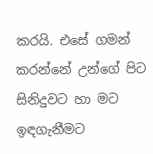කරයි. එසේ ගමන් කරන්නේ උන්ගේ පිට සිනිදුවට හා මට ඉඳගැනීමට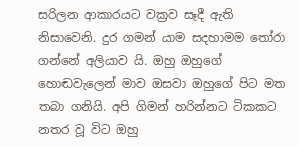සරිලන ආකාරයට වක්‍රව සෑදී ඇති නිසාවෙනි. දුර ගමන් යාම සදහාමම තෝරා ගන්නේ අලියාව යි. ඔහු ඔහුගේ හොඬවැලෙන් මාව ඔසවා ඔහුගේ පිට මත තබා ගනියි. අපි ගිමන් හරින්නට ටිකකට නතර වූ විට ඔහු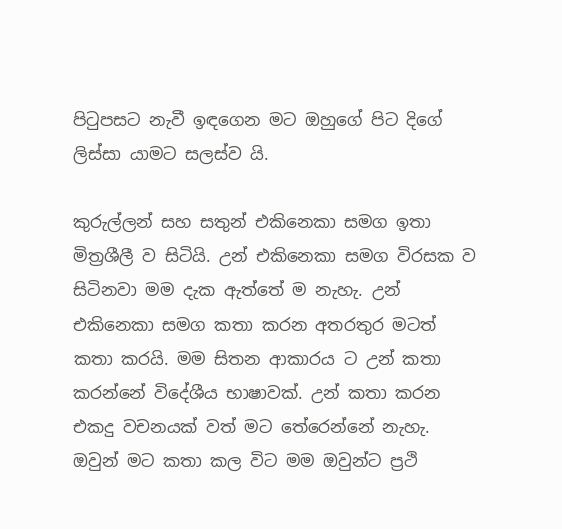පිටුපසට නැවී ඉඳගෙන මට ඔහුගේ පිට දිගේ ලිස්සා යාමට සලස්ව යි.

කුරුල්ලන් සහ සතුන් එකිනෙකා සමග ඉතා මිත්‍රශීලී ව සිටියි. උන් එකිනෙකා සමග විරසක ව සිටිනවා මම දැක ඇත්තේ ම නැහැ. උන් එකිනෙකා සමග කතා කරන අතරතුර මටත් කතා කරයි. මම සිතන ආකාරය ට උන් කතා කරන්නේ විදේශීය භාෂාවක්. උන් කතා කරන එකදු වචනයක් වත් මට තේරෙන්නේ නැහැ. ඔවුන් මට කතා කල විට මම ඔවුන්ට ප්‍රථි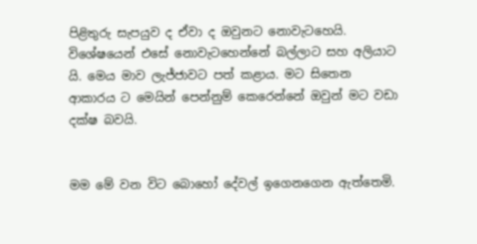පිළිතුරු සැපයුව ද ඒවා ද ඔවුනට නොවැටහෙයි. විශේෂයෙන් එසේ නොවැටහෙන්නේ බල්ලාට සහ අලියාට යි. මෙය මාව ලැජ්ජාවට පත් කළාය. මට සිතෙන ආකාරය ට මෙයින් පෙන්නුම් කෙරෙන්නේ ඔවුන් මට වඩා දක්ෂ බවයි.


මම මේ වන විට බොහෝ දේවල් ඉගෙනගෙන ඇත්තෙමි.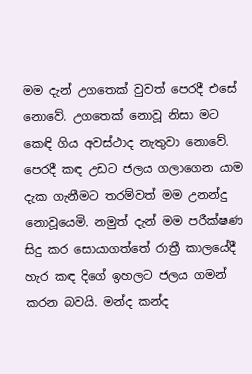මම දැන් උගතෙක් වුවත් පෙරදී එසේ නොවේ. උගතෙක් නොවූ නිසා මට කෙඳි ගිය අවස්ථාද නැතුවා නොවේ. පෙරදී කඳ උඩට ජලය ගලාගෙන යාම දැක ගැනීමට තරම්වත් මම උනන්දු නොවූයෙමි. නමුත් දැන් මම පරීක්ෂණ සිදු කර සොයාගත්තේ රාත්‍රී කාලයේදී හැර කඳ දිගේ ඉහලට ජලය ගමන් කරන බවයි. මන්ද කන්ද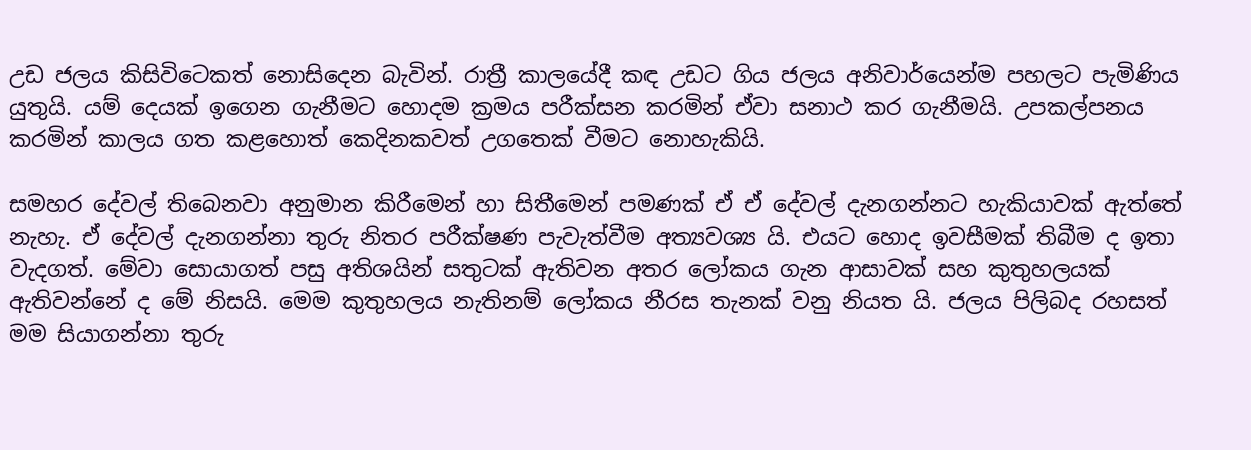උඩ ජලය කිසිවිටෙකත් නොසිදෙන බැවින්. රාත්‍රී කාලයේදී කඳ උඩට ගිය ජලය අනිවාර්යෙන්ම පහලට පැමිණිය යුතුයි. යම් දෙයක් ඉගෙන ගැනීමට හොදම ක්‍රමය පරීක්සන කරමින් ඒවා සනාථ කර ගැනීමයි. උපකල්පනය කරමින් කාලය ගත කළහොත් කෙදිනකවත් උගතෙක් වීමට නොහැකියි.

සමහර දේවල් තිබෙනවා අනුමාන කිරීමෙන් හා සිතීමෙන් පමණක් ඒ ඒ දේවල් දැනගන්නට හැකියාවක් ඇත්තේ නැහැ. ඒ දේවල් දැනගන්නා තුරු නිතර පරීක්ෂණ පැවැත්වීම අත්‍යවශ්‍ය යි. එයට හොද ඉවසීමක් තිබීම ද ඉතා වැදගත්. මේවා සොයාගත් පසු අතිශයින් සතුටක් ඇතිවන අතර ලෝකය ගැන ආසාවක් සහ කුතුහලයක් ඇතිවන්නේ ද මේ නිසයි. මෙම කුතුහලය නැතිනම් ලෝකය නීරස තැනක් වනු නියත යි. ජලය පිලිබද රහසත් මම සියාගන්නා තුරු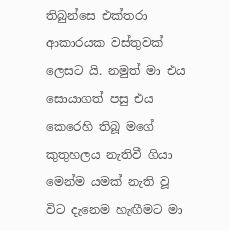තිබුන්සෙ එක්තරා ආකාරයක වස්තුවක් ලෙසට යි. නමුත් මා එය සොයාගත් පසු එය කෙරෙහි තිබූ මගේ කුතුහලය නැතිවී ගියා මෙන්ම යමක් නැති වූ විට දැනෙම හැඟීමට මා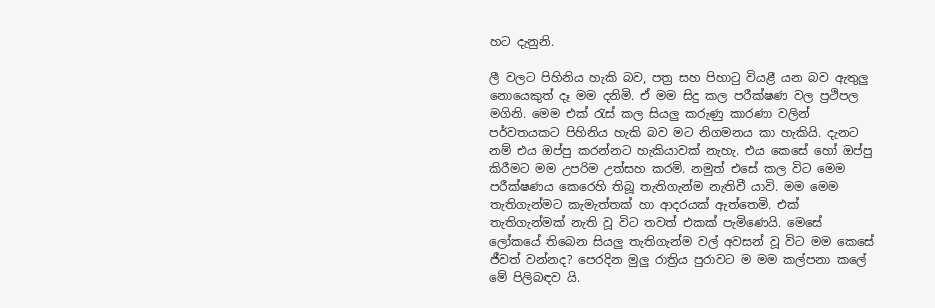හට දැනුනි.

ලී වලට පිහිනිය හැකි බව, පත්‍ර සහ පිහාටු වියළී යන බව ඇතුලු නොයෙකුත් දෑ මම දනිමි. ඒ මම සිදු කල පරීක්ෂණ වල ප්‍රථිපල මගිනි. මෙම එක් රැස් කල සියලු කරුණු කාරණා වලින් පර්වතයකට පිහිනිය හැකි බව මට නිගමනය කා හැකියි. දැනට නම් එය ඔප්පු කරන්නට හැකියාවක් නැහැ. එය කෙසේ හෝ ඔප්පු කිරීමට මම උපරිම උත්සහ කරමි. නමුත් එසේ කල විට මෙම පරීක්ෂණය කෙරෙහි තිබූ තැතිගැන්ම නැතිවී යාවි. මම මෙම තැතිගැන්මට කැමැත්තක් හා ආදරයක් ඇත්තෙමි. එක් තැතිගැන්මක් නැති වූ විට තවත් එකක් පැමිණෙයි. මෙසේ ලෝකයේ තිබෙන සියලු තැතිගැන්ම වල් අවසන් වූ විට මම කෙසේ ජීවත් වන්නද? පෙරදින මුලු රාත්‍රිය පුරාවට ම මම කල්පනා කලේ මේ පිලිබඳව යි.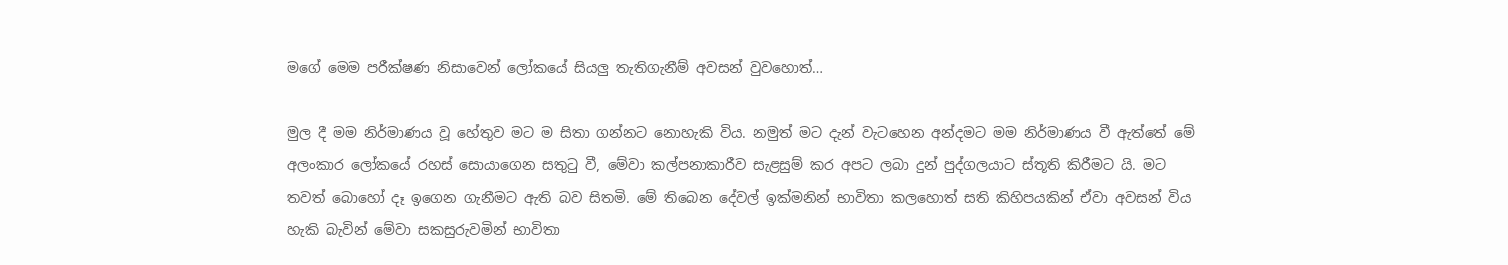මගේ මෙම පරීක්ෂණ නිසාවෙන් ලෝකයේ සියලු තැතිගැනීම් අවසන් වුවහොත්…

මුල දී මම නිර්මාණය වූ හේතුව මට ම සිතා ගන්නට නොහැකි විය. නමුත් මට දැන් වැටහෙන අන්දමට මම නිර්මාණය වී ඇත්තේ මේ අලංකාර ලෝකයේ රහස් සොයාගෙන සතුටු වී, මේවා කල්පනාකාරීව සැළසුම් කර අපට ලබා දුන් පුද්ගලයාට ස්තූති කිරීමට යි. මට තවත් බොහෝ දෑ ඉගෙන ගැනීමට ඇති බව සිතමි. මේ තිබෙන දේවල් ඉක්මනින් භාවිතා කලහොත් සති කිහිපයකින් ඒවා අවසන් විය හැකි බැවින් මේවා සකසුරුවමින් භාවිතා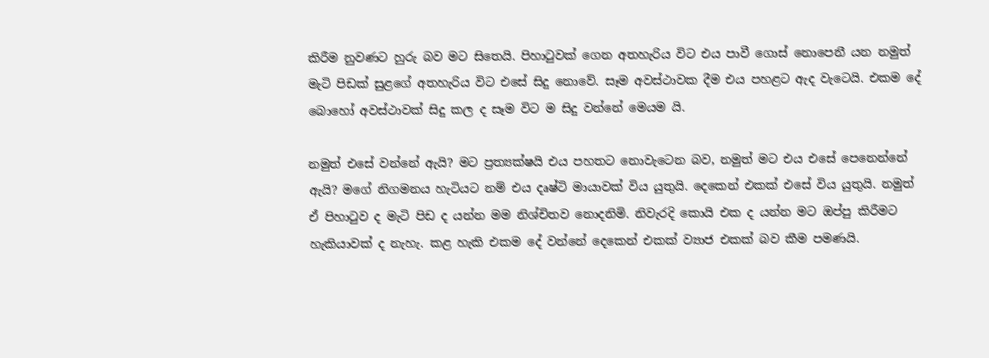කිරීම නුවණට හුරු බව මට සිතෙයි. පිහාටුවක් ගෙන අතහැරිය විට එය පාවී ගොස් නොපෙනී යන නමුත් මැටි පිඩක් සුළගේ අතහැරිය විට එසේ සිදු නොවේ. සෑම අවස්ථාවක දීම එය පහළට ඇද වැටෙයි. එකම දේ බොහෝ අවස්ථාවක් සිදු කල ද සෑම විට ම සිදු වන්නේ මෙයම යි.

නමුත් එසේ වන්නේ ඇයි? මට ප්‍රත්‍යක්ෂයි එය පහතට නොවැටෙන බව, නමුත් මට එය එසේ පෙනෙන්නේ ඇයි? මගේ නිගමනය හැටියට නම් එය දෘෂ්ටි මායාවක් විය යුතුයි. දෙකෙන් එකක් එසේ විය යුතුයි. නමුත් ඒ පිහාටුව ද මැටි පිඩ ද යන්න මම නිශ්චිතව නොදනිමි. නිවැරදි කොයි එක ද යන්න මට ඔප්පු කිරීමට හැකියාවක් ද නැහැ. කළ හැකි එකම දේ වන්නේ දෙකෙන් එකක් ව්‍යාජ එකක් බව කීම පමණයි.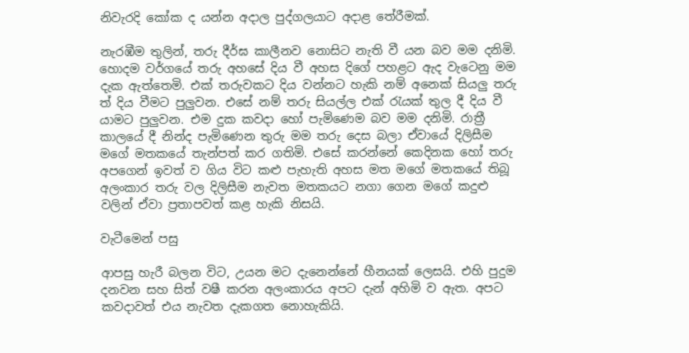නිවැරදි කෝක ද යන්න අදාල පුද්ගලයාට අදාළ තේරීමක්.

නැරඹීම තුලින්, තරු දීර්ඝ කාලීනව නොසිට නැති වී යන බව මම දනිමි. හොදම වර්ගයේ තරු අහසේ දිය වී අහස දිගේ පහළට ඇද වැටෙනු මම දැක ඇත්තෙමි. එක් තරුවකට දිය වන්නට හැකි නම් අනෙක් සියලු තරු ත් දිය වීමට පුලුවන. එසේ නම් තරු සියල්ල එක් රැයක් තුල දී දිය වී යාමට පුලුවන. එම දුක කවදා හෝ පැමිණෙම බව මම දනිමි. රාත්‍රී කාලයේ දී නින්ද පැමිණෙන තුරු මම තරු දෙස බලා ඒවායේ දිලිසීම මගේ මතකයේ තැන්පත් කර ගතිමි. එසේ කරන්නේ කෙදිනක හෝ තරු අපගෙන් ඉවත් ව ගිය විට කළු පැහැති අහස මත මගේ මතකයේ තිබූ අලංකාර තරු වල දිලිසීම නැවත මතකයට නගා ගෙන මගේ කදුළු වලින් ඒවා ප්‍රතාපවත් කළ හැකි නිසයි.

වැටීමෙන් පසු

ආපසු හැරී බලන විට, උයන මට දැනෙන්නේ හීනයක් ලෙසයි. එහි පුදුම දනවන සහ සිත් වෂී කරන අලංකාරය අපට දැන් අහිමි ව ඇත. අපට කවදාවත් එය නැවත දැකගත නොහැකියි.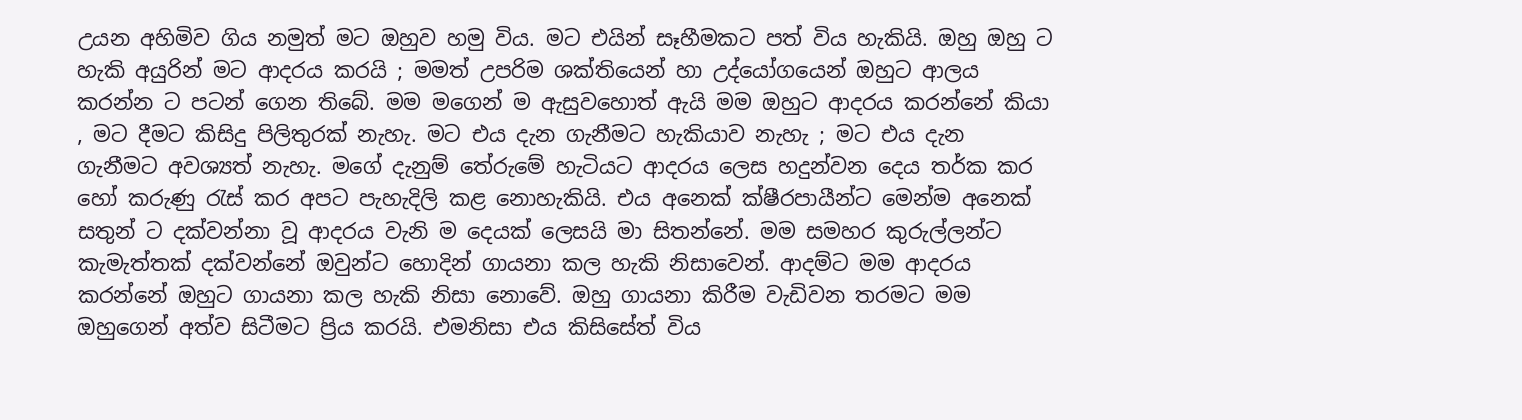උයන අහිමිව ගිය නමුත් මට ඔහුව හමු විය. මට එයින් සෑහීමකට පත් විය හැකියි. ඔහු ඔහු ට හැකි අයුරින් මට ආදරය කරයි ; මමත් උපරිම ශක්තියෙන් හා උද්යෝගයෙන් ඔහුට ආලය කරන්න ට පටන් ගෙන තිබේ. මම මගෙන් ම ඇසුවහොත් ඇයි මම ඔහුට ආදරය කරන්නේ කියා , මට දීමට කිසිදු පිලිතුරක් නැහැ. මට එය දැන ගැනීමට හැකියාව නැහැ ; මට එය දැන ගැනීමට අවශ්‍යත් නැහැ. මගේ දැනුම් තේරුමේ හැටියට ආදරය ලෙස හදුන්වන දෙය තර්ක කර හෝ කරුණු රැස් කර අපට පැහැදිලි කළ නොහැකියි. එය අනෙක් ක්ෂීරපායීන්ට මෙන්ම අනෙක් සතුන් ට දක්වන්නා වූ ආදරය වැනි ම දෙයක් ලෙසයි මා සිතන්නේ. මම සමහර කුරුල්ලන්ට කැමැත්තක් දක්වන්නේ ඔවුන්ට හොදින් ගායනා කල හැකි නිසාවෙන්. ආදම්ට මම ආදරය කරන්නේ ඔහුට ගායනා කල හැකි නිසා නොවේ. ඔහු ගායනා කිරීම වැඩිවන තරමට මම ඔහුගෙන් අත්ව සිටීමට ප්‍රිය කරයි. එමනිසා එය කිසිසේත් විය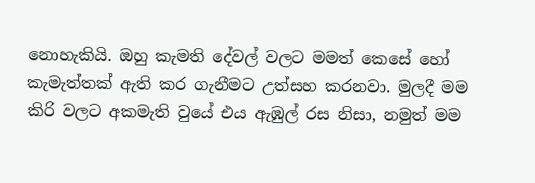නොහැකියි. ඔහු කැමති දේවල් වලට මමත් කෙසේ හෝ කැමැත්තක් ඇති කර ගැනීමට උත්සහ කරනවා. මුලදී මම කිරි වලට අකමැති වුයේ එය ඇඹුල් රස නිසා, නමුත් මම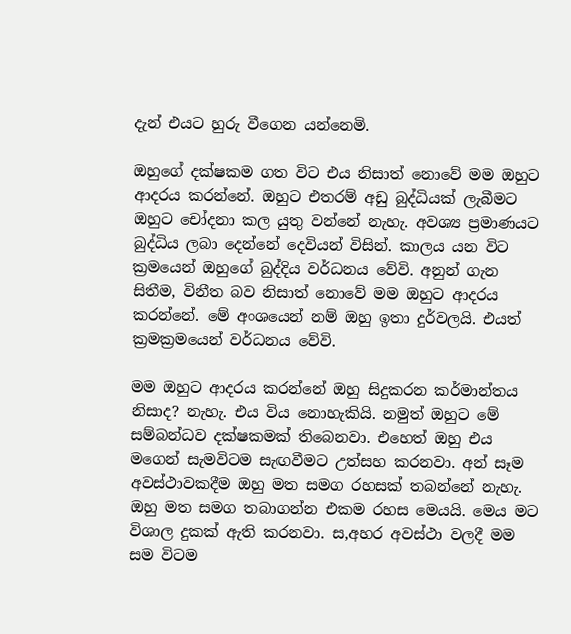දැන් එයට හුරු වීගෙන යන්නෙමි.

ඔහුගේ දක්ෂකම ගත විට එය නිසාත් නොවේ මම ඔහුට ආදරය කරන්නේ. ඔහුට එතරම් අඩු බුද්ධියක් ලැබීමට ඔහුට චෝදනා කල යුතු වන්නේ නැහැ. අවශ්‍ය ප්‍රමාණයට බුද්ධිය ලබා දෙන්නේ දෙවියන් විසින්. කාලය යන විට ක්‍රමයෙන් ඔහුගේ බුද්දිය වර්ධනය වේවි. අනුන් ගැන සිතීම, විනීත බව නිසාත් නොවේ මම ඔහුට ආදරය කරන්නේ. මේ අංශයෙන් නම් ඔහු ඉතා දුර්වලයි. එයත් ක්‍රමක්‍රමයෙන් වර්ධනය වේවි.

මම ඔහුට ආදරය කරන්නේ ඔහු සිදුකරන කර්මාන්තය නිසාද? නැහැ. එය විය නොහැකියි. නමුත් ඔහුට මේ සම්බන්ධව දක්ෂකමක් තිබෙනවා. එහෙත් ඔහු එය මගෙන් සැමවිටම සැඟවීමට උත්සහ කරනවා. අන් සෑම අවස්ථාවකදීම ඔහු මත සමග රහසක් තබන්නේ නැහැ. ඔහු මත සමග තබාගන්න එකම රහස මෙයයි. මෙය මට විශාල දුකක් ඇති කරනවා. ස,අහර අවස්ථා වලදී මම සම විටම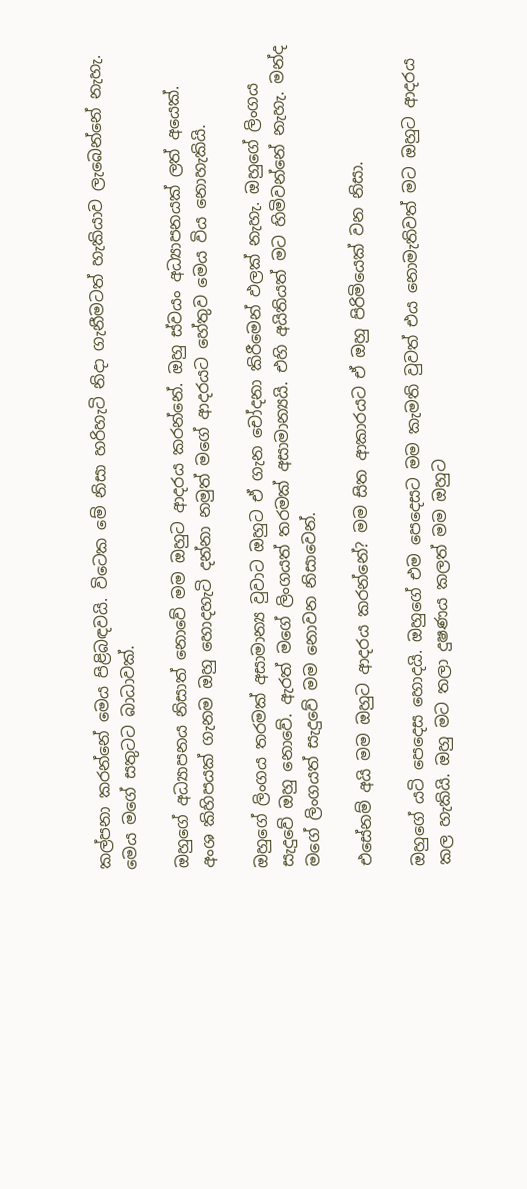කල්පනා කරන්නේ මෙය පිළිබඳවයි. විටෙක මේ නිසා හරිහැටි නිදා ගැනීමටත් හැකියාව ලැබෙන්නේ නැහැ. මෙය මගේ සතුටට බාධාවක්.

ඔහුගේ අධ්‍යාපනය නිසාත් නොවේ මම ඔහුට ආදරය කරන්නේ. ඔහු ස්වයං අධ්‍යාපනයක් ලත් අයෙක්. අංශ කිහිපයක් ගැනම ඔහු හොදහැටි දන්නා නමුත් මගේ ආදරයට හේතුව මෙය විය නොහැකියි.

ඔහුගේ ලිංගය තරමක් අසාමාන්‍ය වුවාට ඔහුට ඒ ගැන චෝදනා කිරීමෙන් ඵලක් නැහැ. ඔහුගේ ලිංගය සැදුවේ ඔහු නොවේ. ඇරත් මගේ ලිංගයත් තරමක් අසාමාන්‍යයි. එහි අයිතියත් මට හිමිවන්නේ නැහැ. මන්ද මගේ ලිංගයත් සැදුවේ මම නොවන නිසාවෙන්.

එසේනම් අයි මම ඔහුට ආදරය කරන්නේ? මම සිත ආකාරයට ඒ ඔහු පිරිමියෙක් වන නිසා.

ඔහුගේ යටි පෙදෙස හොදයි. ඔහුගේ එම පෙදෙසට මම කැමති වුවත් එය නොමැතිවත් මට ඔහුට ආදරය කල හැකියි. ඔහු මට තලා දුෂණය කලත් මම ඔහුට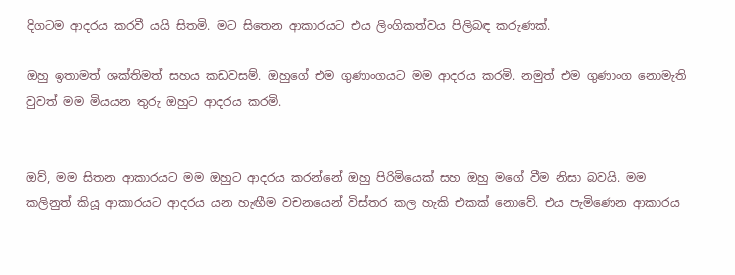දිගටම ආදරය කරවී යයි සිතමි. මට සිතෙන ආකාරයට එය ලිංගිකත්වය පිලිබඳ කරුණක්.

ඔහු ඉතාමත් ශක්තිමත් සහය කඩවසම්. ඔහුගේ එම ගුණාංගයට මම ආදරය කරමි. නමුත් එම ගුණාංග නොමැති වුවත් මම මියයන තුරු ඔහුට ආදරය කරමි.


ඔව්, මම සිතන ආකාරයට මම ඔහුට ආදරය කරන්නේ ඔහු පිරිමියෙක් සහ ඔහු මගේ වීම නිසා බවයි. මම කලිනුත් කියූ ආකාරයට ආදරය යන හැඟීම වචනයෙන් විස්තර කල හැකි එකක් නොවේ. එය පැමිණෙන ආකාරය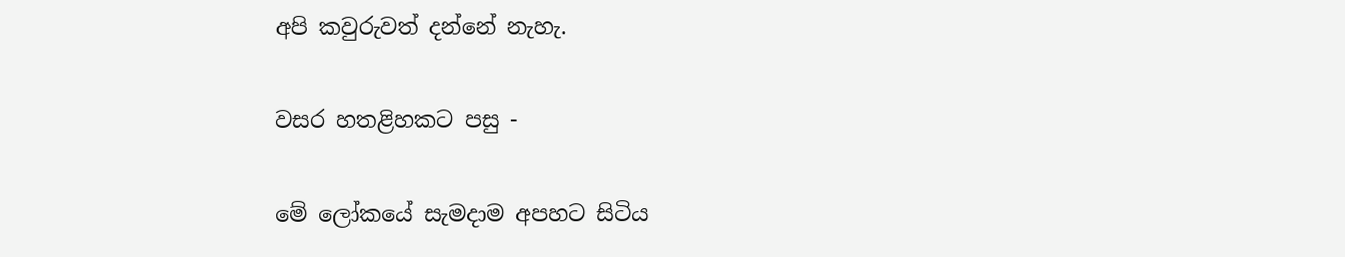අපි කවුරුවත් දන්නේ නැහැ.

වසර හතළිහකට පසු -

මේ ලෝකයේ සැමදාම අපහට සිටිය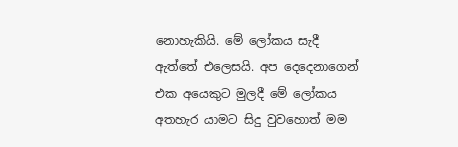නොහැකියි. මේ ලෝකය සැදී ඇත්තේ එලෙසයි. අප දෙදෙනාගෙන් එක අයෙකුට මුලදී මේ ලෝකය අතහැර යාමට සිදු වුවහොත් මම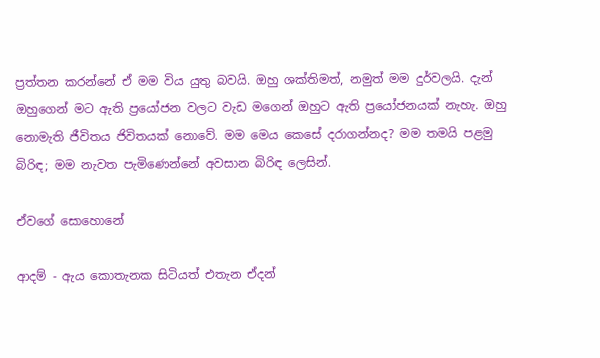ප්‍රත්තන කරන්නේ ඒ මම විය යුතු බවයි. ඔහු ශක්තිමත්, නමුත් මම දුර්වලයි. දැන් ඔහුගෙන් මට ඇති ප්‍රයෝජන වලට වැඩ මගෙන් ඔහුට ඇති ප්‍රයෝජනයක් නැහැ. ඔහු නොමැති ජීවිතය ජිවිතයක් නොවේ. මම මෙය කෙසේ දරාගන්නද? මම තමයි පළමු බිරිඳ; මම නැවත පැමිණෙන්නේ අවසාන බිරිඳ ලෙසින්.

ඒවගේ සොහොනේ

ආදම් - ඇය කොතැනක සිටියත් එතැන ඒදන්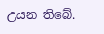උයන තිබේ.